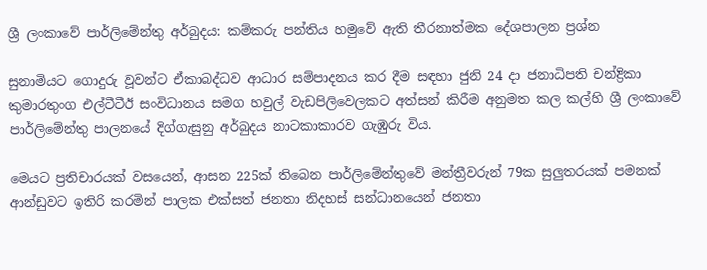ශ්‍රී ලංකාවේ පාර්ලිමේන්තු අර්බුදය: කම්කරු පන්තිය හමුවේ ඇති තීරනාත්මක දේශපාලන ප්‍රශ්න

සුනාමියට ගොදුරු වූවන්ට ඒකාබද්ධව ආධාර සම්පාදනය කර දීම සඳහා ජුනි 24 දා ජනාධිපති චන්ද්‍රිකා කුමාරතුංග එල්ටීටීඊ සංවිධානය සමග හවුල් වැඩපිලිවෙලකට අත්සන් කිරීම අනුමත කල කල්හි ශ්‍රී ලංකාවේ පාර්ලිමේන්තු පාලනයේ දිග්ගැසුනු අර්බුදය නාටකාකාරව ගැඹුරු විය.

මෙයට ප්‍රතිචාරයක් වසයෙන්, ආසන 225ක් තිබෙන පාර්ලිමේන්තුවේ මන්ත්‍රීවරුන් 79ක සුලුතරයක් පමනක් ආන්ඩුවට ඉතිරි කරමින් පාලක එක්සත් ජනතා නිදහස් සන්ධානයෙන් ජනතා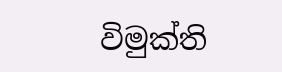විමුක්ති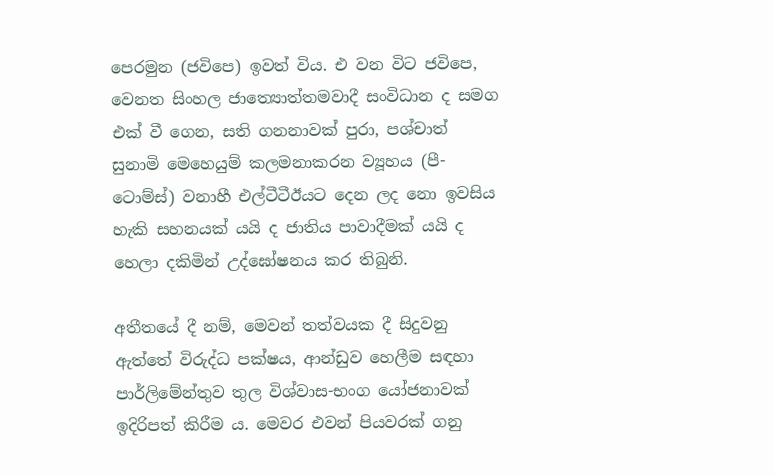පෙරමුන (ජවිපෙ) ඉවත් විය. එ වන විට ජවිපෙ, වෙනත සිංහල ජාත්‍යොත්තමවාදී සංවිධාන ද සමග එක් වී ගෙන, සති ගනනාවක් පුරා, පශ්චාත් සුනාමි මෙහෙයුම් කලමනාකරන ව්‍යූහය (පී-ටොම්ස්) වනාහී එල්ටීටීඊයට දෙන ලද නො ඉවසිය හැකි සහනයක් යයි ද ජාතිය පාවාදීමක් යයි ද හෙලා දකිමින් උද්ඝෝෂනය කර තිබුනි.

අතීතයේ දී නම්, මෙවන් තත්වයක දී සිදුවනු ඇත්තේ විරුද්ධ පක්ෂය, ආන්ඩුව හෙලීම සඳහා පාර්ලිමේන්තුව තුල විශ්වාස-භංග යෝජනාවක් ඉදිරිපත් කිරීම ය. මෙවර එවන් පියවරක් ගනු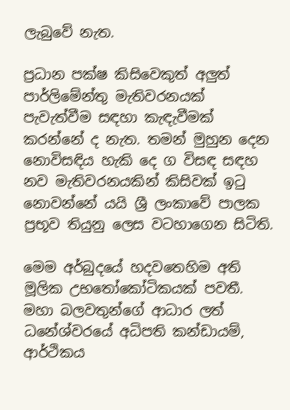ලැබුවේ නැත.

ප්‍රධාන පක්ෂ කිසිවෙකුත් අලුත් පාර්ලිමේන්තු මැතිවරනයක් පැවැත්වීම සඳහා කැඳැවීමක් කරන්නේ ද නැත. තමන් මුහුන දෙන නොවිසඳිය හැකි දෙ ග විසඳ සඳහ නව මැතිවරනයකින් කිසිවක් ඉටු නොවන්නේ යයි ශ්‍රී ලංකාවේ පාලක ප්‍රභූව තියුනු ලෙස වටහාගෙන සිටිති.

මෙම අර්බුදයේ හදවතෙහිම අති මූලික උභතෝකෝටිකයක් පවතී. මහා බලවතුන්ගේ ආධාර ලත් ධනේශ්වරයේ අධිපති කන්ඩායම්, ආර්ථිකය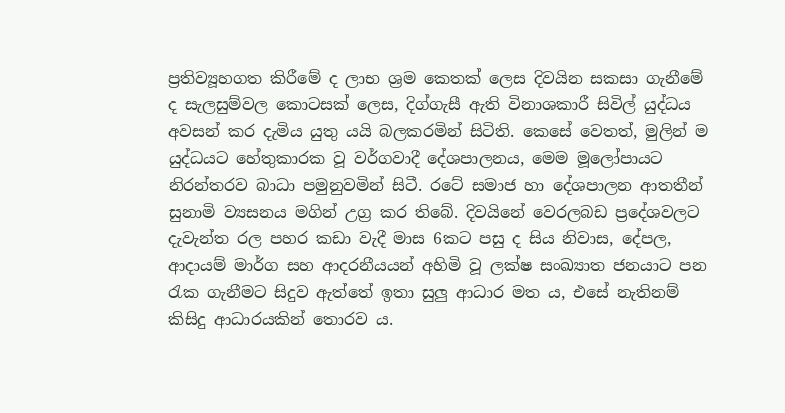ප්‍රතිව්‍යූහගත කිරීමේ ද ලාභ ශ්‍රම කෙතක් ලෙස දිවයින සකසා ගැනීමේ ද සැලසුම්වල කොටසක් ලෙස, දිග්ගැසී ඇති විනාශකාරී සිවිල් යුද්ධය අවසන් කර දැමිය යුතු යයි බලකරමින් සිටිති. කෙසේ වෙතත්, මුලින් ම යුද්ධයට හේතුකාරක වූ වර්ගවාදී දේශපාලනය, මෙම මූලෝපායට නිරන්තරව බාධා පමුනුවමින් සිටී. රටේ සමාජ හා දේශපාලන ආතතීන් සුනාමි ව්‍යසනය මගින් උග්‍ර කර තිබේ. දිවයිනේ වෙරලබඩ ප්‍රදේශවලට දැවැන්ත රල පහර කඩා වැදී මාස 6කට පසු ද සිය නිවාස, දේපල, ආදායම් මාර්ග සහ ආදරනීයයන් අහිමි වූ ලක්ෂ සංඛ්‍යාත ජනයාට පන රැක ගැනීමට සිදුව ඇත්තේ ඉතා සුලු ආධාර මත ය, එසේ නැතිනම් කිසිදු ආධාරයකින් තොරව ය.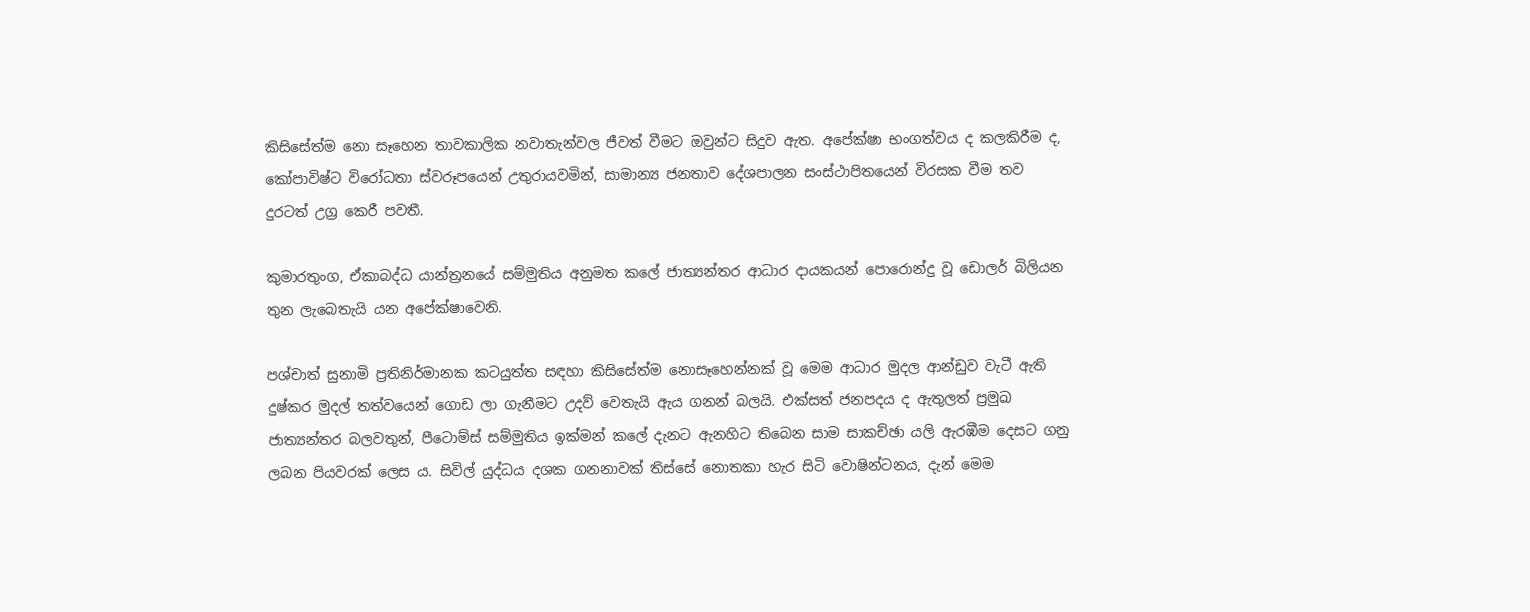කිසිසේත්ම නො සෑහෙන තාවකාලික නවාතැන්වල ජීවත් වීමට ඔවුන්ට සිදුව ඇත. අපේක්ෂා භංගත්වය ද කලකිරීම ද, කෝපාවිෂ්ට විරෝධතා ස්වරූපයෙන් උතුරායවමින්, සාමාන්‍ය ජනතාව දේශපාලන සංස්ථාපිතයෙන් විරසක වීම තව දුරටත් උග්‍ර කෙරී පවතී.

කුමාරතුංග, ඒකාබද්ධ යාන්ත්‍රනයේ සම්මුතිය අනුමත කලේ ජාත්‍යන්තර ආධාර දායකයන් පොරොන්දු වූ ඩොලර් බිලියන තුන ලැබෙතැයි යන අපේක්ෂාවෙනි.

පශ්චාත් සුනාමි ප්‍රතිනිර්මානක කටයුත්ත සඳහා කිසිසේත්ම නොසෑහෙන්නක් වූ මෙම ආධාර මුදල ආන්ඩුව වැටී ඇති දුෂ්කර මුදල් තත්වයෙන් ගොඩ ලා ගැනීමට උදව් වෙතැයි ඇය ගනන් බලයි. එක්සත් ජනපදය ද ඇතුලත් ප්‍රමුඛ ජාත්‍යන්තර බලවතුන්, පීටොම්ස් සම්මුතිය ඉක්මන් කලේ දැනට ඇනහිට තිබෙන සාම සාකච්ඡා යලි ඇරඹීම දෙසට ගනු ලබන පියවරක් ලෙස ය. සිවිල් යුද්ධය දශක ගනනාවක් තිස්සේ නොතකා හැර සිටි වොෂින්ටනය, දැන් මෙම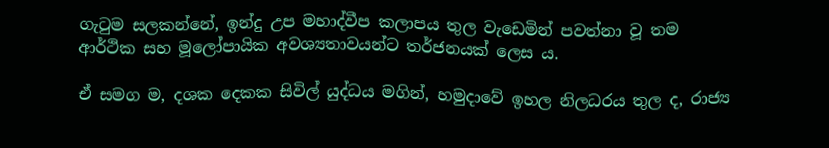ගැටුම සලකන්නේ, ඉන්දු උප මහාද්වීප කලාපය තුල වැඩෙමින් පවත්නා වූ තම ආර්ථික සහ මූලෝපායික අවශ්‍යතාවයන්ට තර්ජනයක් ලෙස ය.

ඒ සමග ම, දශක දෙකක සිවිල් යුද්ධය මගින්, හමුදාවේ ඉහල නිලධරය තුල ද, රාජ්‍ය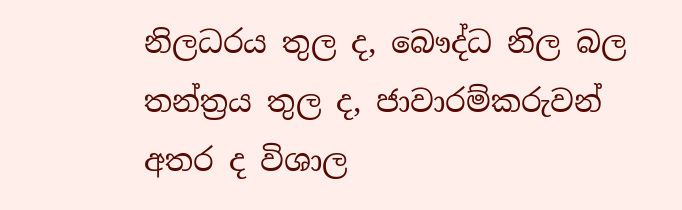නිලධරය තුල ද, බෞද්ධ නිල බල තන්ත්‍රය තුල ද, ජාවාරම්කරුවන් අතර ද විශාල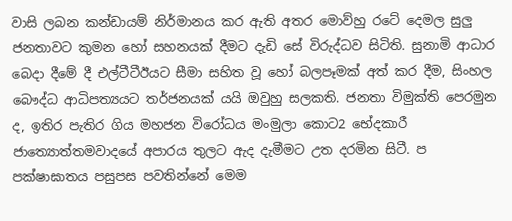වාසි ලබන කන්ඩායම් නිර්මානය කර ඇති අතර මොව්හු රටේ දෙමල සුලු ජනතාවට කුමන හෝ සහනයක් දීමට දැඩි සේ විරුද්ධව සිටිති. සුනාමි ආධාර බෙදා දීමේ දී එල්ටීටීඊයට සීමා සහිත වූ හෝ බලපෑමක් අත් කර දීම, සිංහල බෞද්ධ ආධිපත්‍යයට තර්ජනයක් යයි ඔවුහු සලකති. ජනතා විමුක්ති පෙරමුන ද, ඉතිර පැතිර ගිය මහජන විරෝධය මංමුලා කොට2 භේදකාරී ජාත්‍යොත්තමවාදයේ අපාරය තුලට ඇද දැමීමට උත දරමින සිටී. ප පක්ෂාඝාතය පසුපස පවතින්නේ මෙම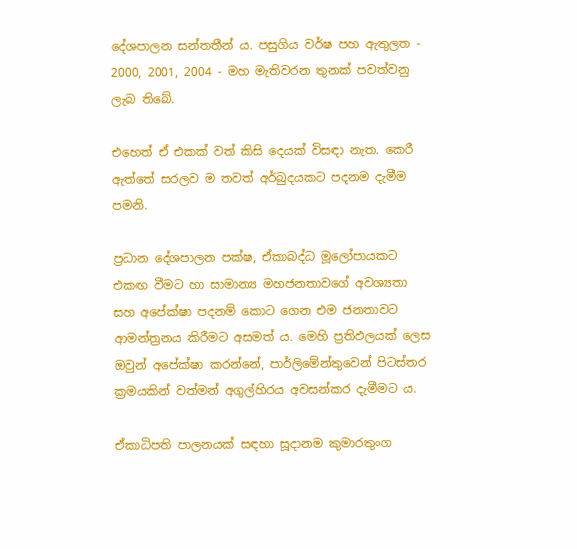දේශපාලන සන්තතීන් ය. පසුගිය වර්ෂ පහ ඇතුලත - 2000, 2001, 2004 - මහ මැතිවරන තුනක් පවත්වනු ලැබ තිබේ.

එහෙත් ඒ එකක් වත් කිසි දෙයක් විසඳා නැත. කෙරී ඇත්තේ සරලව ම තවත් අර්බුදයකට පදනම දැමීම පමනි.

ප්‍රධාන දේශපාලන පක්ෂ, ඒකාබද්ධ මූලෝපායකට එකඟ වීමට හා සාමාන්‍ය මහජනතාවගේ අවශ්‍යතා සහ අපේක්ෂා පදනම් කොට ගෙන එම ජනතාවට ආමන්ත්‍රනය කිරීමට අසමත් ය. මෙහි ප්‍රතිඵලයක් ලෙස ඔවුන් අපේක්ෂා කරන්නේ, පාර්ලිමේන්තුවෙන් පිටස්තර ක්‍රමයකින් වත්මන් අගුල්හිරය අවසන්කර දැමීමට ය.

ඒකාධිපති පාලනයක් සඳහා සූදානම කුමාරතුංග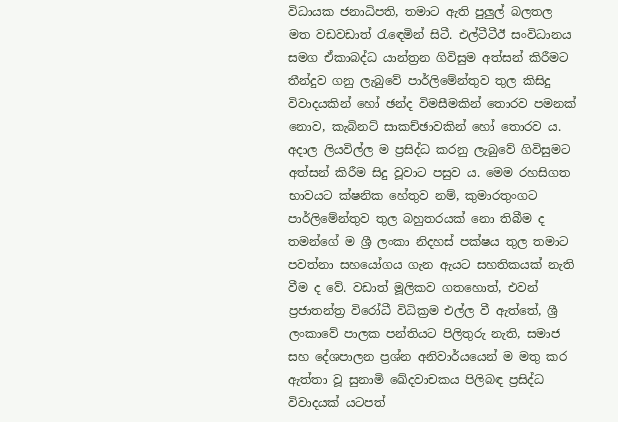විධායක ජනාධිපති, තමාට ඇති පුලුල් බලතල මත වඩවඩාත් රැඳෙමින් සිටී. එල්ටීටීඊ සංවිධානය සමග ඒකාබද්ධ යාන්ත්‍රන ගිවිසුම අත්සන් කිරීමට තීන්දුව ගනු ලැබුවේ පාර්ලිමේන්තුව තුල කිසිදු විවාදයකින් හෝ ඡන්ද විමසීමකින් තොරව පමනක් නොව, කැබිනට් සාකච්ඡාවකින් හෝ තොරව ය. අදාල ලියවිල්ල ම ප්‍රසිද්ධ කරනු ලැබුවේ ගිවිසුමට අත්සන් කිරීම සිදු වූවාට පසුව ය. මෙම රහසිගත භාවයට ක්ෂනික හේතුව නම්, කුමාරතුංගට පාර්ලිමේන්තුව තුල බහුතරයක් නො තිබීම ද තමන්ගේ ම ශ්‍රී ලංකා නිදහස් පක්ෂය තුල තමාට පවත්නා සහයෝගය ගැන ඇයට සහතිකයක් නැති වීම ද වේ. වඩාත් මූලිකව ගතහොත්, එවන් ප්‍රජාතන්ත්‍ර විරෝධී විධික්‍රම එල්ල වී ඇත්තේ, ශ්‍රී ලංකාවේ පාලක පන්තියට පිලිතුරු නැති, සමාජ සහ දේශපාලන ප්‍රශ්න අනිවාර්යයෙන් ම මතු කර ඇත්තා වූ සුනාමි ඛේදවාචකය පිලිබඳ ප්‍රසිද්ධ විවාදයක් යටපත්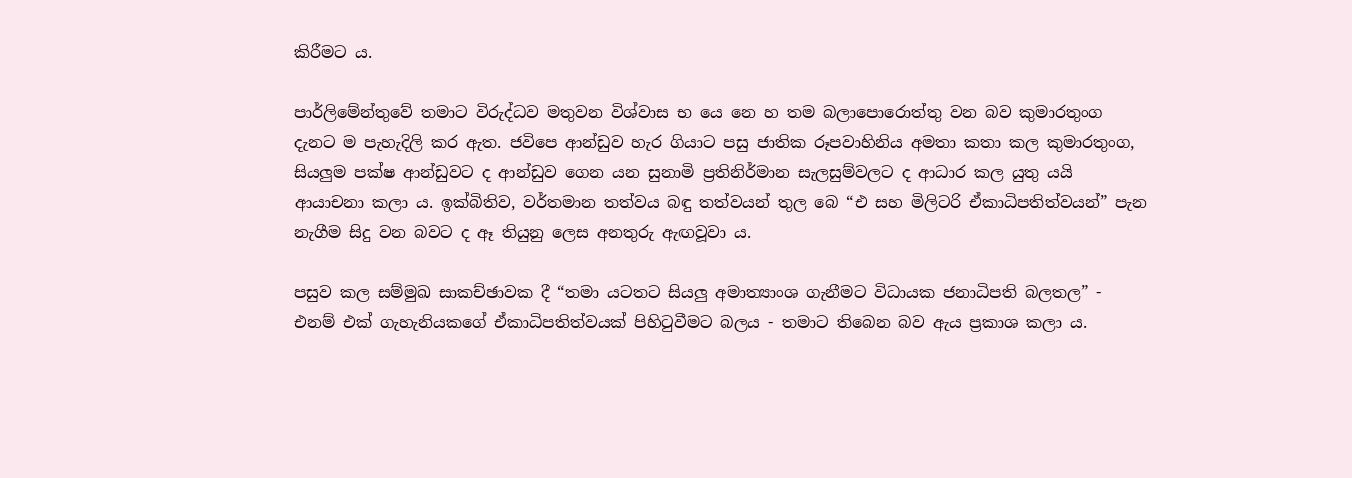කිරීමට ය.

පාර්ලිමේන්තුවේ තමාට විරුද්ධව මතුවන විශ්වාස භ යෙ නෙ හ තම බලාපොරොත්තු වන බව කුමාරතුංග දැනට ම පැහැදිලි කර ඇත. ජවිපෙ ආන්ඩුව හැර ගියාට පසු ජාතික රූපවාහිනිය අමතා කතා කල කුමාරතුංග, සියලුම පක්ෂ ආන්ඩුවට ද ආන්ඩුව ගෙන යන සුනාමි ප්‍රතිනිර්මාන සැලසුම්වලට ද ආධාර කල යුතු යයි ආයාචනා කලා ය. ඉක්බිතිව, වර්තමාන තත්වය බඳු තත්වයන් තුල බෙ “එ සහ මිලිටරි ඒකාධිපතිත්වයන්” පැන නැගීම සිදු වන බවට ද ඈ තියුනු ලෙස අනතුරු ඇඟවූවා ය.

පසුව කල සම්මුඛ සාකච්ඡාවක දී “තමා යටතට සියලු අමාත්‍යාංශ ගැනීමට විධායක ජනාධිපති බලතල” - එනම් එක් ගැහැනියකගේ ඒකාධිපතිත්වයක් පිහිටුවීමට බලය - තමාට තිබෙන බව ඇය ප්‍රකාශ කලා ය.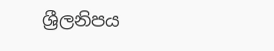ශ්‍රීලනිපය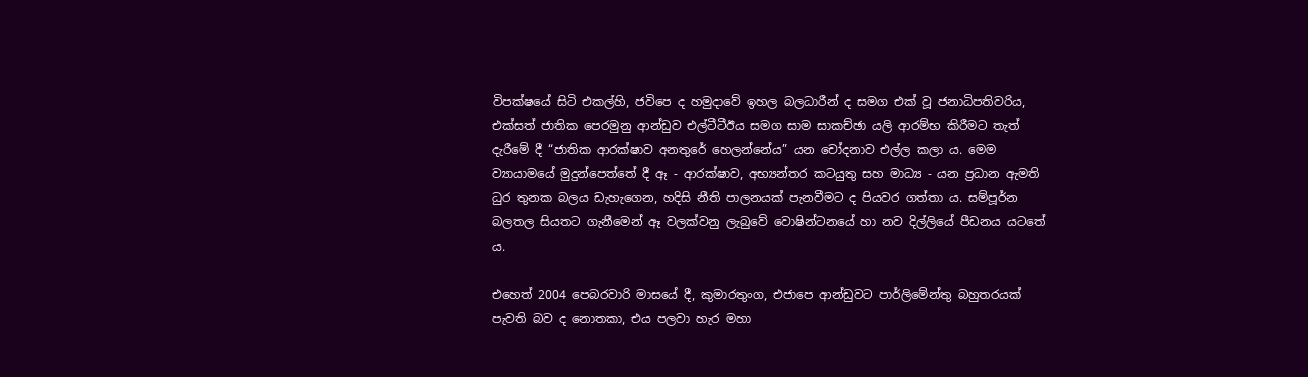විපක්ෂයේ සිටි එකල්හි, ජවිපෙ ද හමුදාවේ ඉහල බලධාරීන් ද සමග එක් වූ ජනාධිපතිවරිය, එක්සත් ජාතික පෙරමුනු ආන්ඩුව එල්ටීටීඊය සමග සාම සාකච්ඡා යලි ආරම්භ කිරීමට තැත් දැරීමේ දී “ජාතික ආරක්ෂාව අනතුරේ හෙලන්නේය” යන චෝදනාව එල්ල කලා ය. මෙම ව්‍යායාමයේ මුදුන්පෙත්තේ දී ඈ - ආරක්ෂාව, අභ්‍යන්තර කටයුතු සහ මාධ්‍ය - යන ප්‍රධාන ඇමති ධුර තුනක බලය ඩැහැගෙන, හදිසි නීති පාලනයක් පැනවීමට ද පියවර ගත්තා ය. සම්පූර්න බලතල සියතට ගැනීමෙන් ඈ වලක්වනු ලැබුවේ වොෂින්ටනයේ හා නව දිල්ලියේ පීඩනය යටතේ ය.

එහෙත් 2004 පෙබරවාරි මාසයේ දී, කුමාරතුංග, එජාපෙ ආන්ඩුවට පාර්ලිමේන්තු බහුතරයක් පැවති බව ද නොතකා, එය පලවා හැර මහා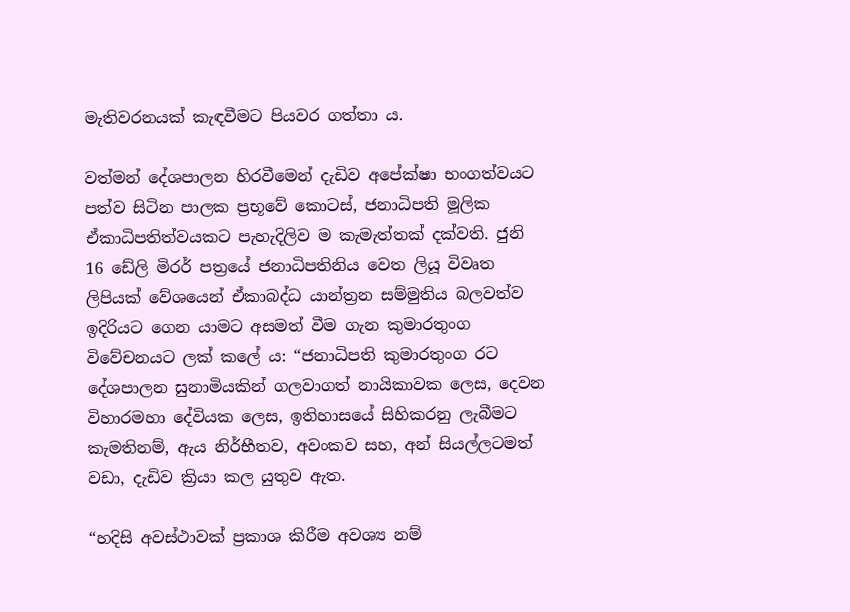මැතිවරනයක් කැඳවීමට පියවර ගත්තා ය.

වත්මන් දේශපාලන හිරවීමෙන් දැඩිව අපේක්ෂා භංගත්වයට පත්ව සිටින පාලක ප්‍රභූවේ කොටස්, ජනාධිපති මූලික ඒකාධිපතිත්වයකට පැහැදිලිව ම කැමැත්තක් දක්වති. ජුනි 16 ඩේලි මිරර් පත්‍රයේ ජනාධිපතිනිය වෙත ලියූ විවෘත ලිපියක් වේශයෙන් ඒකාබද්ධ යාන්ත්‍රන සම්මුතිය බලවත්ව ඉදිරියට ගෙන යාමට අසමත් වීම ගැන කුමාරතුංග විවේචනයට ලක් කලේ ය: “ජනාධිපති කුමාරතුංග රට දේශපාලන සුනාමියකින් ගලවාගත් නායිකාවක ලෙස, දෙවන විහාරමහා දේවියක ලෙස, ඉතිහාසයේ සිහිකරනු ලැබීමට කැමතිනම්, ඇය නිර්භීතව, අවංකව සහ, අන් සියල්ලටමත් වඩා, දැඩිව ක්‍රියා කල යුතුව ඇත.

“හදිසි අවස්ථාවක් ප්‍රකාශ කිරීම අවශ්‍ය නම්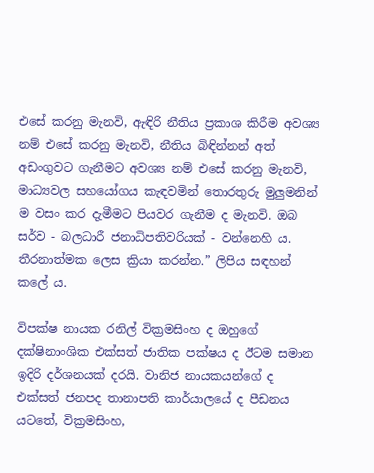එසේ කරනු මැනවි, ඇඳිරි නීතිය ප්‍රකාශ කිරීම අවශ්‍ය නම් එසේ කරනු මැනවි, නීතිය බිඳින්නන් අත් අඩංගුවට ගැනීමට අවශ්‍ය නම් එසේ කරනු මැනවි, මාධ්‍යවල සහයෝගය කැඳවමින් තොරතුරු මුලුමනින් ම වසං කර දැමීමට පියවර ගැනීම ද මැනවි. ඔබ සර්ව - බලධාරී ජනාධිපතිවරියක් - වන්නෙහි ය. තීරනාත්මක ලෙස ක්‍රියා කරන්න.” ලිපිය සඳහන් කලේ ය.

විපක්ෂ නායක රනිල් වික්‍රමසිංහ ද ඔහුගේ දක්ෂිනාංශික එක්සත් ජාතික පක්ෂය ද ඊටම සමාන ඉදිරි දර්ශනයක් දරයි. වානිජ නායකයන්ගේ ද එක්සත් ජනපද තානාපති කාර්යාලයේ ද පීඩනය යටතේ, වික්‍රමසිංහ,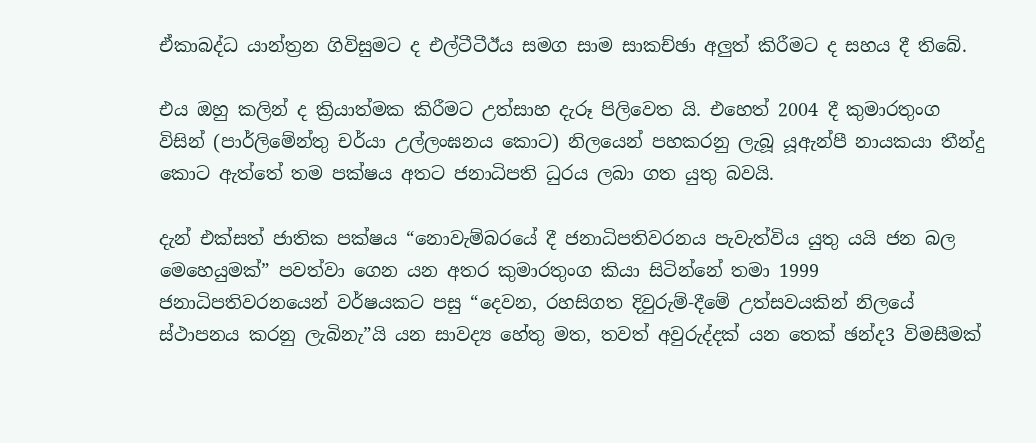ඒකාබද්ධ යාන්ත්‍රන ගිවිසුමට ද එල්ටීටීඊය සමග සාම සාකච්ඡා අලුත් කිරීමට ද සහය දී තිබේ.

එය ඔහු කලින් ද ක්‍රියාත්මක කිරීමට උත්සාහ දැරූ පිලිවෙත යි. එහෙත් 2004 දී කුමාරතුංග විසින් (පාර්ලිමේන්තු චර්යා උල්ලංඝනය කොට) නිලයෙන් පහකරනු ලැබූ යූඇන්පී නායකයා තීන්දු කොට ඇත්තේ තම පක්ෂය අතට ජනාධිපති ධුරය ලබා ගත යුතු බවයි.

දැන් එක්සත් ජාතික පක්ෂය “නොවැම්බරයේ දී ජනාධිපතිවරනය පැවැත්විය යුතු යයි ජන බල මෙහෙයුමක්” පවත්වා ගෙන යන අතර කුමාරතුංග කියා සිටින්නේ තමා 1999 ජනාධිපතිවරනයෙන් වර්ෂයකට පසු “දෙවන, රහසිගත දිවුරුම්-දීමේ උත්සවයකින් නිලයේ ස්ථාපනය කරනු ලැබිනැ”යි යන සාවද්‍ය හේතු මත, තවත් අවුරුද්දක් යන තෙක් ඡන්ද3 විමසීමක්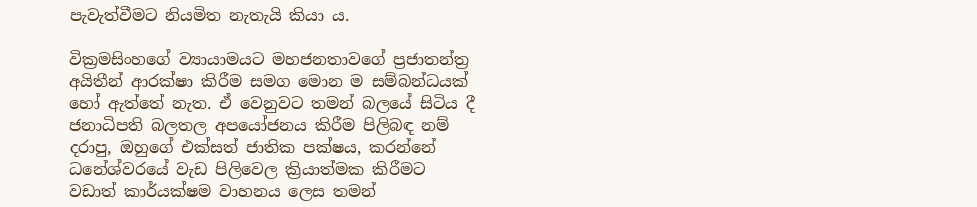පැවැත්වීමට නියමිත නැතැයි කියා ය.

වික්‍රමසිංහගේ ව්‍යායාමයට මහජනතාවගේ ප්‍රජාතන්ත්‍ර අයිතීන් ආරක්ෂා කිරීම සමග මොන ම සම්බන්ධයක් හෝ ඇත්තේ නැත. ඒ වෙනුවට තමන් බලයේ සිටිය දී ජනාධිපති බලතල අපයෝජනය කිරීම පිලිබඳ නම් දරාපු, ඔහුගේ එක්සත් ජාතික පක්ෂය, කරන්නේ ධනේශ්වරයේ වැඩ පිලිවෙල ක්‍රියාත්මක කිරීමට වඩාත් කාර්යක්ෂම වාහනය ලෙස තමන්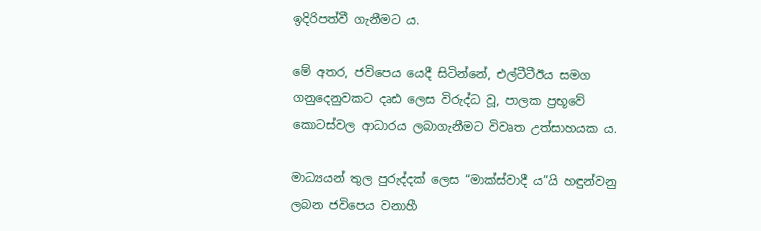ඉදිරිපත්වී ගැනීමට ය.

මේ අතර, ජවිපෙය යෙදී සිටින්නේ, එල්ටීටීඊය සමග ගනුදෙනුවකට දෘඪ ලෙස විරුද්ධ වූ, පාලක ප්‍රභූවේ කොටස්වල ආධාරය ලබාගැනීමට විවෘත උත්සාහයක ය.

මාධ්‍යයන් තුල පුරුද්දක් ලෙස “මාක්ස්වාදී ය”යි හඳුන්වනු ලබන ජවිපෙය වනාහී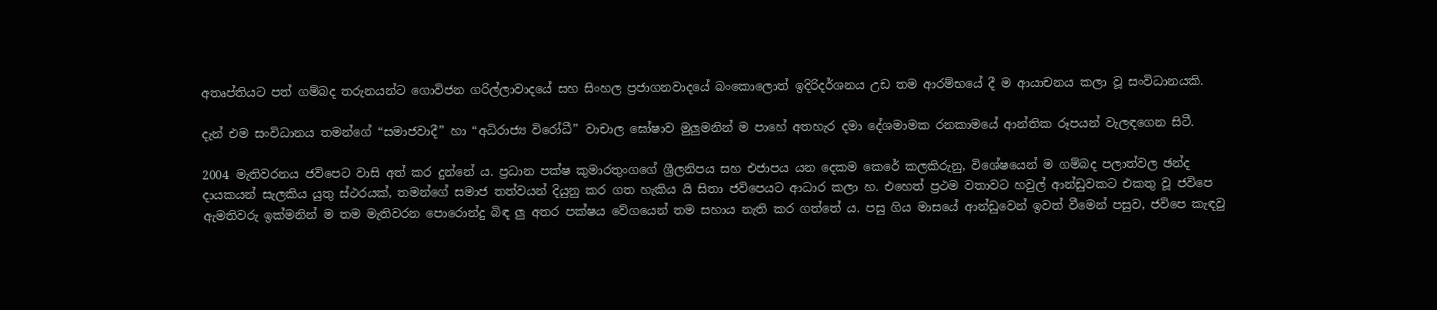අතෘප්තියට පත් ගම්බද තරුනයන්ට ගොවිජන ගරිල්ලාවාදයේ සහ සිංහල ප්‍රජාගනවාදයේ බංකොලොත් ඉදිරිදර්ශනය උඩ තම ආරම්භයේ දී ම ආයාචනය කලා වූ සංවිධානයකි.

දැන් එම සංවිධානය තමන්ගේ “සමාජවාදී” හා “අධිරාජ්‍ය විරෝධී” වාචාල ඝෝෂාව මුලුමනින් ම පාහේ අතහැර දමා දේශමාමක රනකාමයේ ආන්තික රූපයන් වැලඳගෙන සිටී.

2004 මැතිවරනය ජවිපෙට වාසි අත් කර දුන්නේ ය. ප්‍රධාන පක්ෂ කුමාරතුංගගේ ශ්‍රීලනිපය සහ එජාපය යන දෙකම කෙරේ කලකිරුනු, විශේෂයෙන් ම ගම්බද පලාත්වල ඡන්ද දායකයන් සැලකිය යුතු ස්ථරයක්, තමන්ගේ සමාජ තත්වයන් දියුනු කර ගත හැකිය යි සිතා ජවිපෙයට ආධාර කලා හ. එහෙත් ප්‍රථම වතාවට හවුල් ආන්ඩුවකට එකතු වූ ජවිපෙ ඇමතිවරු ඉක්මනින් ම තම මැතිවරන පොරොන්දු බිඳ ලු අතර පක්ෂය වේගයෙන් තම සහාය නැති කර ගත්තේ ය. පසු ගිය මාසයේ ආන්ඩුවෙන් ඉවත් වීමෙන් පසුව, ජවිපෙ කැඳවු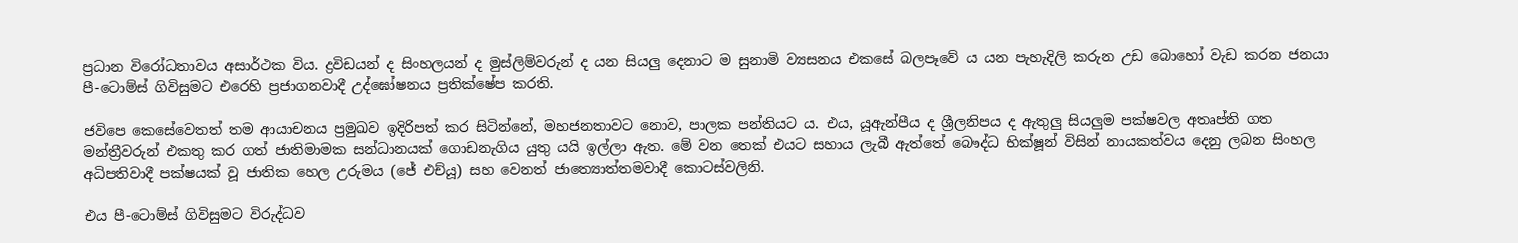ප්‍රධාන විරෝධතාවය අසාර්ථක විය. ද්‍රවිඩයන් ද සිංහලයන් ද මුස්ලිම්වරුන් ද යන සියලු දෙනාට ම සුනාමි ව්‍යසනය එකසේ බලපෑවේ ය යන පැහැදිලි කරුන උඩ බොහෝ වැඩ කරන ජනයා පී-ටොම්ස් ගිවිසුමට එරෙහි ප්‍රජාගනවාදී උද්ඝෝෂනය ප්‍රතික්ෂේප කරති.

ජවිපෙ කෙසේවෙතත් තම ආයාචනය ප්‍රමුඛව ඉදිරිපත් කර සිටින්නේ, මහජනතාවට නොව, පාලක පන්තියට ය. එය, යූඇන්පීය ද ශ්‍රීලනිපය ද ඇතුලු සියලුම පක්ෂවල අතෘප්ති ගත මන්ත්‍රීවරුන් එකතු කර ගත් ජාතිමාමක සන්ධානයක් ගොඩනැගිය යුතු යයි ඉල්ලා ඇත. මේ වන තෙක් එයට සහාය ලැබී ඇත්තේ බෞද්ධ භික්ෂූන් විසින් නායකත්වය දෙනු ලබන සිංහල අධිපතිවාදී පක්ෂයක් වූ ජාතික හෙල උරුමය (ජේ එච්යූ) සහ වෙනත් ජාත්‍යොත්තමවාදී කොටස්වලිනි.

එය පී-ටොම්ස් ගිවිසුමට විරුද්ධව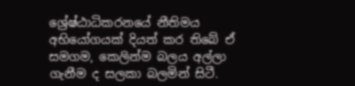ශ්‍රේෂ්ඨාධිකරනයේ නීතිමය අභියෝගයක් දියත් කර තිබේ ඒ සමගම, කෙලින්ම බලය අල්ලා ගැනීම ද සලකා බලමින් සිටී.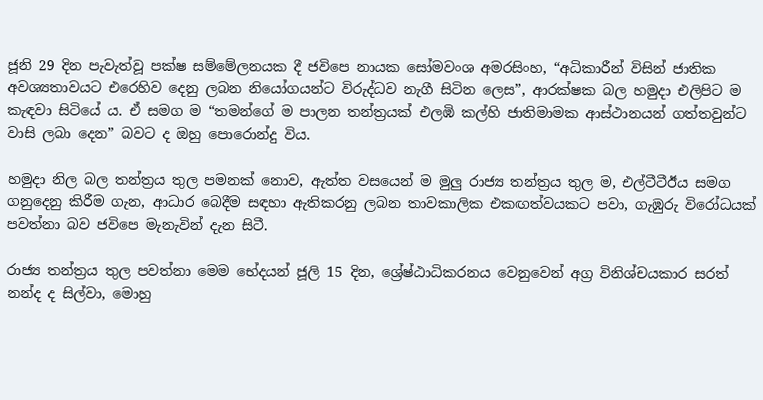ජූනි 29 දින පැවැත්වූ පක්ෂ සම්මේලනයක දී ජවිපෙ නායක සෝමවංශ අමරසිංහ, “අධිකාරීන් විසින් ජාතික අවශ්‍යතාවයට එරෙහිව දෙනු ලබන නියෝගයන්ට විරුද්ධව නැගී සිටින ලෙස”, ආරක්ෂක බල හමුදා එලිපිට ම කැඳවා සිටියේ ය. ඒ සමග ම “තමන්ගේ ම පාලන තන්ත්‍රයක් එලඹි කල්හි ජාතිමාමක ආස්ථානයන් ගත්තවුන්ට වාසි ලබා දෙන” බවට ද ඔහු පොරොන්දු විය.

හමුදා නිල බල තන්ත්‍රය තුල පමනක් නොව, ඇත්ත වසයෙන් ම මුලු රාජ්‍ය තන්ත්‍රය තුල ම, එල්ටීටීඊය සමග ගනුදෙනු කිරීම ගැන, ආධාර බෙදීම සඳහා ඇතිකරනු ලබන තාවකාලික එකඟත්වයකට පවා, ගැඹුරු විරෝධයක් පවත්නා බව ජවිපෙ මැනැවින් දැන සිටී.

රාජ්‍ය තන්ත්‍රය තුල පවත්නා මෙම භේදයන් ජූලි 15 දින, ශ්‍රේෂ්ඨාධිකරනය වෙනුවෙන් අග්‍ර විනිශ්චයකාර සරත් නන්ද ද සිල්වා, මොහු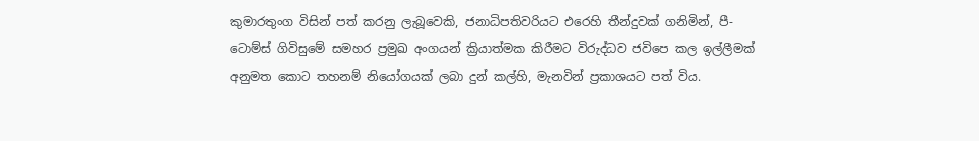කුමාරතුංග විසින් පත් කරනු ලැබූවෙකි, ජනාධිපතිවරියට එරෙහි තීන්දුවක් ගනිමින්, පී-ටොම්ස් ගිවිසුමේ සමහර ප්‍රමුඛ අංගයන් ක්‍රියාත්මක කිරීමට විරුද්ධව ජවිපෙ කල ඉල්ලීමක් අනුමත කොට තහනම් නියෝගයක් ලබා දුන් කල්හි, මැනවින් ප්‍රකාශයට පත් විය.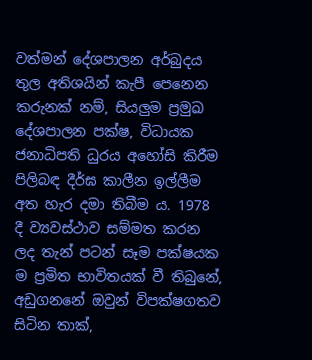වත්මන් දේශපාලන අර්බුදය තුල අතිශයින් කැපී පෙනෙන කරුනක් නම්, සියලුම ප්‍රමුඛ දේශපාලන පක්ෂ, විධායක ජනාධිපති ධුරය අහෝසි කිරීම පිලිබඳ දීර්ඝ කාලීන ඉල්ලීම අත හැර දමා තිබීම ය. 1978 දී ව්‍යවස්ථාව සම්මත කරන ලද තැන් පටන් සෑම පක්ෂයක ම ප්‍රමිත භාවිතයක් වී තිබුනේ, අඩුගනනේ ඔවුන් විපක්ෂගතව සිටින තාක්,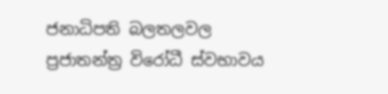ජනාධිපති බලතලවල ප්‍රජාතන්ත්‍ර විරෝධී ස්වභාවය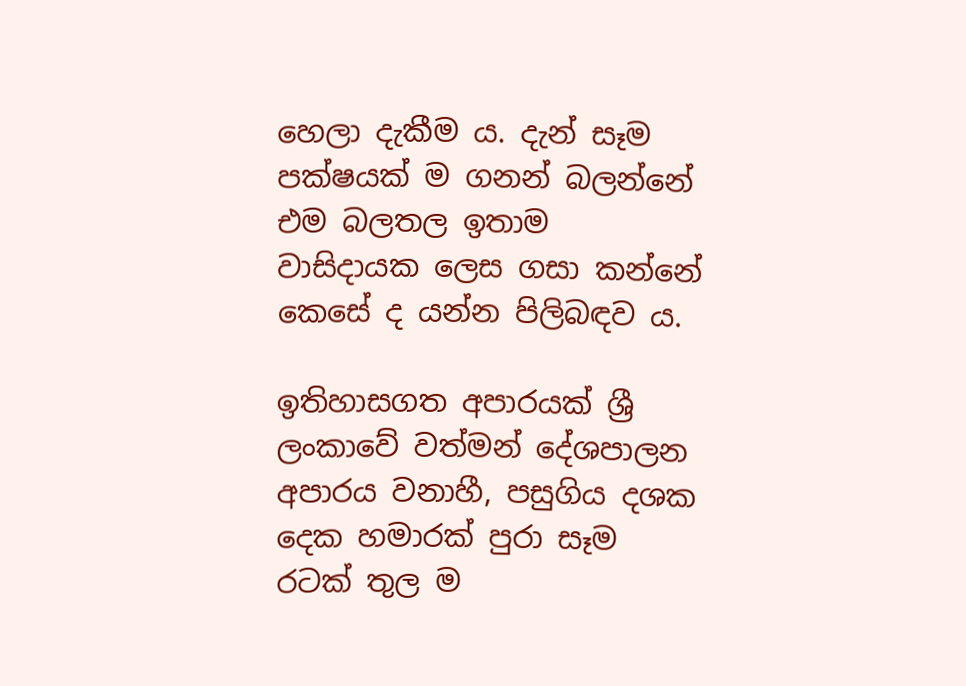හෙලා දැකීම ය. දැන් සෑම පක්ෂයක් ම ගනන් බලන්නේ එම බලතල ඉතාම වාසිදායක ලෙස ගසා කන්නේ කෙසේ ද යන්න පිලිබඳව ය.

ඉතිහාසගත අපාරයක් ශ්‍රී ලංකාවේ වත්මන් දේශපාලන අපාරය වනාහී, පසුගිය දශක දෙක හමාරක් පුරා සෑම රටක් තුල ම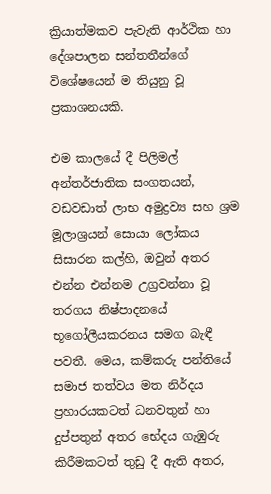ක්‍රියාත්මකව පැවැති ආර්ථික හා දේශපාලන සන්තතීන්ගේ විශේෂයෙන් ම තියුනු වූ ප්‍රකාශනයකි.

එම කාලයේ දී පිලිමල් අන්තර්ජාතික සංගතයන්, වඩවඩාත් ලාභ අමුද්‍රව්‍ය සහ ශ්‍රම මූලාශ්‍රයන් සොයා ලෝකය සිසාරන කල්හි, ඔවුන් අතර එන්න එන්නම උග්‍රවන්නා වූ තරගය නිෂ්පාදනයේ භූගෝලීයකරනය සමග බැඳී පවතී. මෙය, කම්කරු පන්තියේ සමාජ තත්වය මත නිර්දය ප්‍රහාරයකටත් ධනවතුන් හා දුප්පතුන් අතර භේදය ගැඹුරු කිරීමකටත් තුඩු දී ඇති අතර,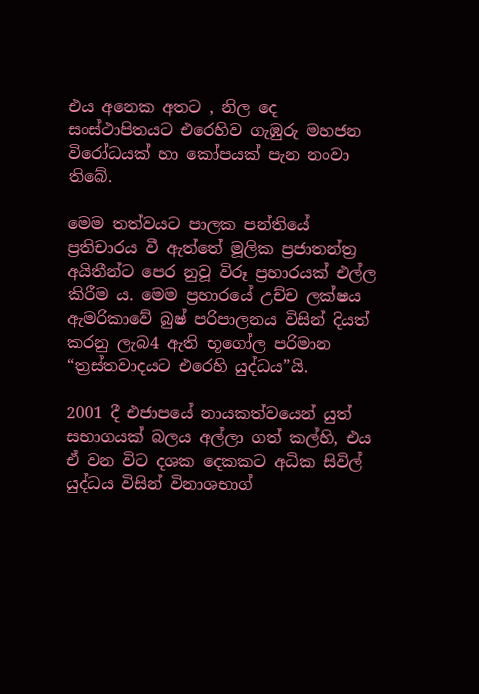එය අනෙක අතට , නිල දෙ සංස්ථාපිතයට එරෙහිව ගැඹුරු මහජන විරෝධයක් හා කෝපයක් පැන නංවා තිබේ.

මෙම තත්වයට පාලක පන්තියේ ප්‍රතිචාරය වී ඇත්තේ මූලික ප්‍රජාතන්ත්‍ර අයිතීන්ට පෙර නුවූ විරූ ප්‍රහාරයක් එල්ල කිරීම ය. මෙම ප්‍රහාරයේ උච්ච ලක්ෂය ඇමරිකාවේ බුෂ් පරිපාලනය විසින් දියත් කරනු ලැබ4 ඇති භූගෝල පරිමාන “ත්‍රස්තවාදයට එරෙහි යුද්ධය”යි.

2001 දී එජාපයේ නායකත්වයෙන් යුත් සභාගයක් බලය අල්ලා ගත් කල්හි, එය ඒ වන විට දශක දෙකකට අධික සිවිල් යුද්ධය විසින් විනාශභාග්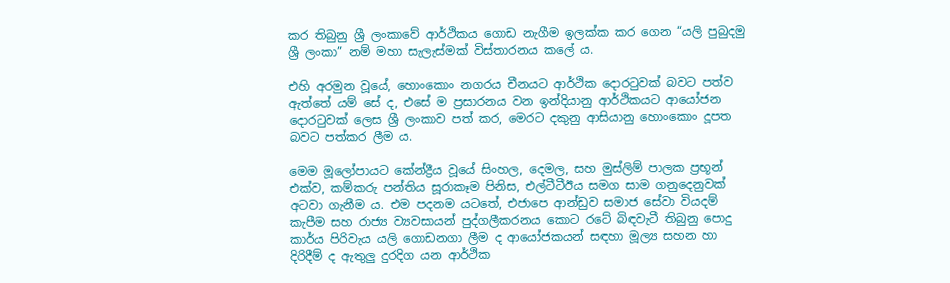කර තිබුනු ශ්‍රී ලංකාවේ ආර්ථිකය ගොඩ නැගීම ඉලක්ක කර ගෙන “යලි පුබුදමු ශ්‍රී ලංකා” නම් මහා සැලැස්මක් විස්තාරනය කලේ ය.

එහි අරමුන වූයේ, හොංකොං නගරය චීනයට ආර්ථික දොරටුවක් බවට පත්ව ඇත්තේ යම් සේ ද, එසේ ම ප්‍රසාරනය වන ඉන්දියානු ආර්ථිකයට ආයෝජන දොරටුවක් ලෙස ශ්‍රී ලංකාව පත් කර, මෙරට දකුනු ආසියානු හොංකොං දූපත බවට පත්කර ලීම ය.

මෙම මූලෝපායට කේන්ද්‍රීය වූයේ සිංහල, දෙමල, සහ මුස්ලිම් පාලක ප්‍රභූන් එක්ව, කම්කරු පන්තිය සූරාකෑම පිනිස, එල්ටීටීඊය සමග සාම ගනුදෙනුවක් අටවා ගැනීම ය. එම පදනම යටතේ, එජාපෙ ආන්ඩුව සමාජ සේවා වියදම් කැපීම සහ රාජ්‍ය ව්‍යවසායන් පුද්ගලීකරනය කොට රටේ බිඳවැටී තිබුනු පොදු කාර්ය පිරිවැය යලි ගොඩනගා ලීම ද ආයෝජකයන් සඳහා මූල්‍ය සහන හා දිරිදීම් ද ඇතුලු දුරදිග යන ආර්ථික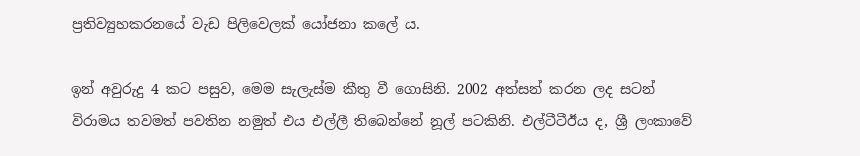ප්‍රතිව්‍යුහකරනයේ වැඩ පිලිවෙලක් යෝජනා කලේ ය.

ඉන් අවුරුදු 4 කට පසුව, මෙම සැලැස්ම කීතු වී ගොසිනි. 2002 අත්සන් කරන ලද සටන් විරාමය තවමත් පවතින නමුත් එය එල්ලී තිබෙන්නේ නූල් පටකිනි. එල්ටීටීඊය ද, ශ්‍රී ලංකාවේ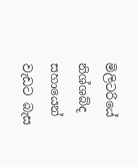මිලිටරියේ නිශ්ශබ්ද සහායෙන් වැඩට බැස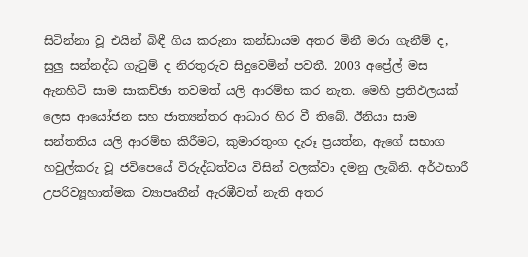සිටින්නා වූ එයින් බිඳී ගිය කරුනා කන්ඩායම අතර මිනී මරා ගැනීම් ද, සුලු සන්නද්ධ ගැටුම් ද නිරතුරුව සිදුවෙමින් පවතී. 2003 අප්‍රේල් මස ඇනහිටි සාම සාකච්ඡා තවමත් යලි ආරම්භ කර නැත. මෙහි ප්‍රතිඵලයක් ලෙස ආයෝජන සහ ජාත්‍යන්තර ආධාර හිර වී තිබේ. ඊනියා සාම සන්තතිය යලි ආරම්භ කිරීමට, කුමාරතුංග දැරූ ප්‍රයත්න, ඇගේ සභාග හවුල්කරු වූ ජවිපෙයේ විරුද්ධත්වය විසින් වලක්වා දමනු ලැබිනි. අර්ථභාරී උපරිව්‍යූහාත්මක ව්‍යාපෘතීන් ඇරඹීවත් නැති අතර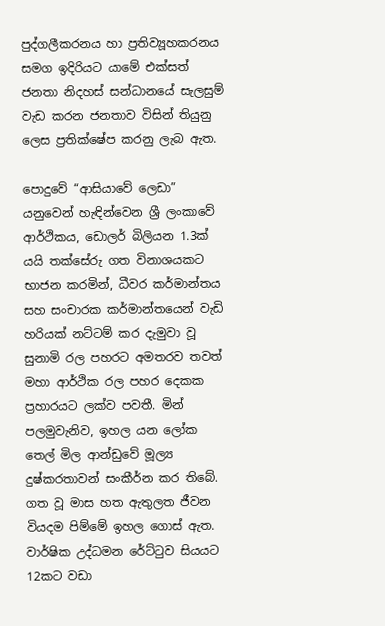පුද්ගලීකරනය හා ප්‍රතිව්‍යූහකරනය සමග ඉදිරියට යාමේ එක්සත් ජනතා නිදහස් සන්ධානයේ සැලසුම් වැඩ කරන ජනතාව විසින් තියුනු ලෙස ප්‍රතික්ෂේප කරනු ලැබ ඇත.

පොදුවේ “ආසියාවේ ලෙඩා” යනුවෙන් හැඳින්වෙන ශ්‍රී ලංකාවේ ආර්ථිකය, ඩොලර් බිලියන 1.3ක් යයි තක්සේරු ගත විනාශයකට භාජන කරමින්, ධීවර කර්මාන්තය සහ සංචාරක කර්මාන්තයෙන් වැඩි හරියක් නට්ටම් කර දැමුවා වූ සුනාමි රල පහරට අමතරව තවත් මහා ආර්ථික රල පහර දෙකක ප්‍රහාරයට ලක්ව පවතී. මින් පලමුවැනිව, ඉහල යන ලෝක තෙල් මිල ආන්ඩුවේ මූල්‍ය දුෂ්කරතාවන් සංකීර්න කර තිබේ. ගත වූ මාස හත ඇතුලත ජීවන වියදම පිම්මේ ඉහල ගොස් ඇත. වාර්ෂික උද්ධමන රේට්ටුව සියයට 12කට වඩා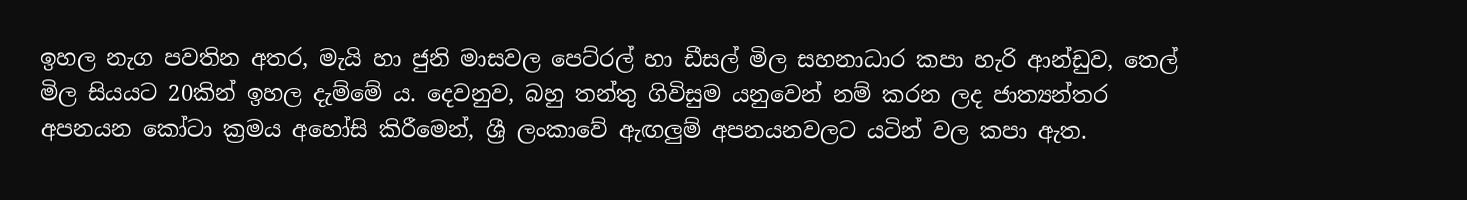ඉහල නැග පවතින අතර, මැයි හා ජුනි මාසවල පෙට්රල් හා ඩීසල් මිල සහනාධාර කපා හැරි ආන්ඩුව, තෙල් මිල සියයට 20කින් ඉහල දැම්මේ ය. දෙවනුව, බහු තන්තු ගිවිසුම යනුවෙන් නම් කරන ලද ජාත්‍යන්තර අපනයන කෝටා ක්‍රමය අහෝසි කිරීමෙන්, ශ්‍රී ලංකාවේ ඇඟලුම් අපනයනවලට යටින් වල කපා ඇත.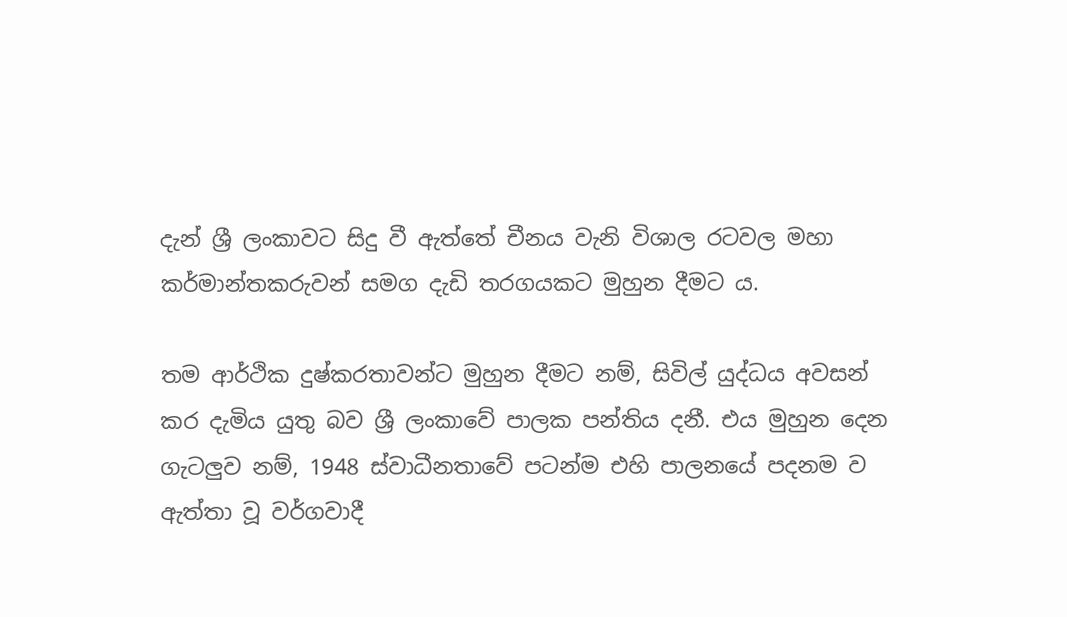දැන් ශ්‍රී ලංකාවට සිදු වී ඇත්තේ චීනය වැනි විශාල රටවල මහා කර්මාන්තකරුවන් සමග දැඩි තරගයකට මුහුන දීමට ය.

තම ආර්ථික දුෂ්කරතාවන්ට මුහුන දීමට නම්, සිවිල් යුද්ධය අවසන් කර දැමිය යුතු බව ශ්‍රී ලංකාවේ පාලක පන්තිය දනී. එය මුහුන දෙන ගැටලුව නම්, 1948 ස්වාධීනතාවේ පටන්ම එහි පාලනයේ පදනම ව ඇත්තා වූ වර්ගවාදී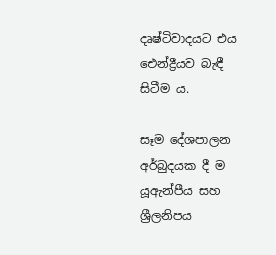දෘෂ්ටිවාදයට එය ඓන්ද්‍රීයව බැඳී සිටීම ය.

සෑම දේශපාලන අර්බුදයක දී ම යූඇන්පීය සහ ශ්‍රීලනිපය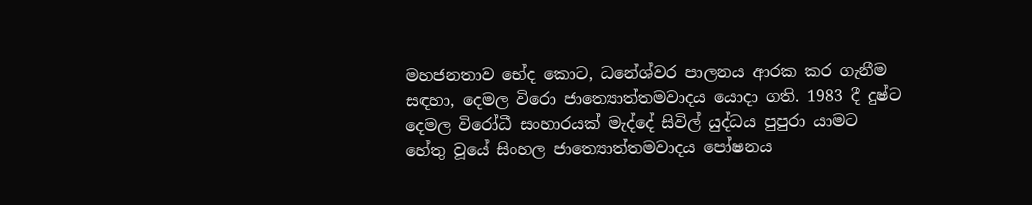මහජනතාව භේද කොට, ධනේශ්වර පාලනය ආරක කර ගැනීම සඳහා, දෙමල විරො ජාත්‍යොත්තමවාදය යොදා ගති. 1983 දී දුෂ්ට දෙමල විරෝධී සංහාරයක් මැද්දේ සිවිල් යුද්ධය පුපුරා යාමට හේතු වූයේ සිංහල ජාත්‍යොත්තමවාදය පෝෂනය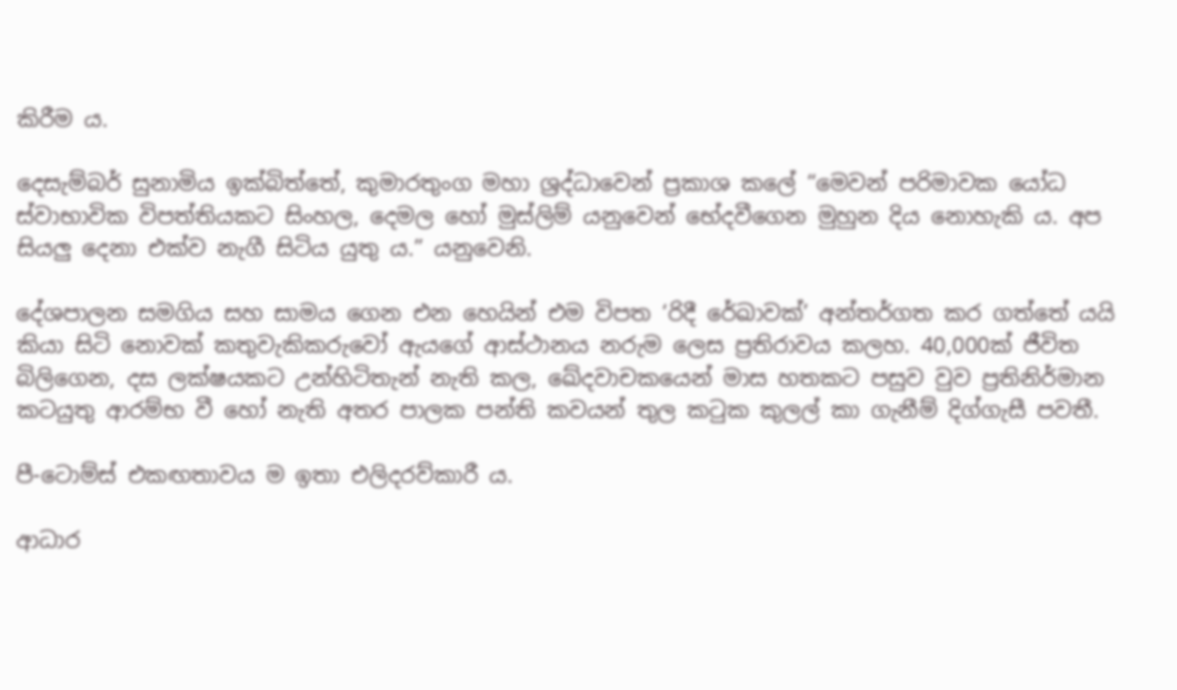කිරීම ය.

දෙසැම්බර් සුනාමිය ඉක්බිත්තේ, කුමාරතුංග මහා ශ්‍රද්ධාවෙන් ප්‍රකාශ කලේ “මෙවන් පරිමාවක යෝධ ස්වාභාවික විපත්තියකට සිංහල, දෙමල හෝ මුස්ලිම් යනුවෙන් භේදවීගෙන මුහුන දිය නොහැකි ය. අප සියලු දෙනා එක්ව නැගී සිටිය යුතු ය.” යනුවෙනි.

දේශපාලන සමගිය සහ සාමය ගෙන එන හෙයින් එම විපත ‘රිදී රේඛාවක්’ අන්තර්ගත කර ගත්තේ යයි කියා සිටි නොවක් කතුවැකිකරුවෝ ඇයගේ ආස්ථානය නරුම ලෙස ප්‍රතිරාවය කලහ. 40,000ක් ජීවිත බිලිගෙන, දස ලක්ෂයකට උන්හිටිතැන් නැති කල, ඛේදවාචකයෙන් මාස හතකට පසුව වුව ප්‍රතිනිර්මාන කටයුතු ආරම්භ වී හෝ නැති අතර පාලක පන්ති කවයන් තුල කටුක කුලල් කා ගැනීම් දිග්ගැසී පවතී.

පී-ටොම්ස් එකඟතාවය ම ඉතා එලිදරව්කාරී ය.

ආධාර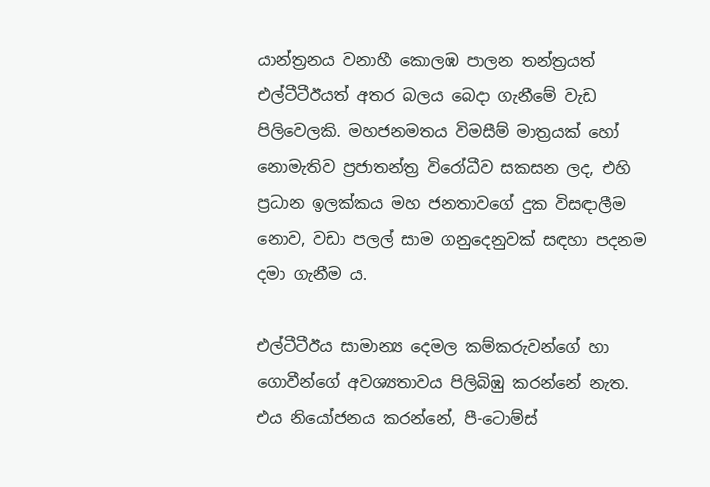යාන්ත්‍රනය වනාහී කොලඹ පාලන තන්ත්‍රයත් එල්ටීටීඊයත් අතර බලය බෙදා ගැනීමේ වැඩ පිලිවෙලකි. මහජනමතය විමසීම් මාත්‍රයක් හෝ නොමැතිව ප්‍රජාතන්ත්‍ර විරෝධීව සකසන ලද, එහි ප්‍රධාන ඉලක්කය මහ ජනතාවගේ දුක විසඳාලීම නොව, වඩා පලල් සාම ගනුදෙනුවක් සඳහා පදනම දමා ගැනීම ය.

එල්ටීටීඊය සාමාන්‍ය දෙමල කම්කරුවන්ගේ හා ගොවීන්ගේ අවශ්‍යතාවය පිලිබිඹු කරන්නේ නැත. එය නියෝජනය කරන්නේ, පී-ටොම්ස්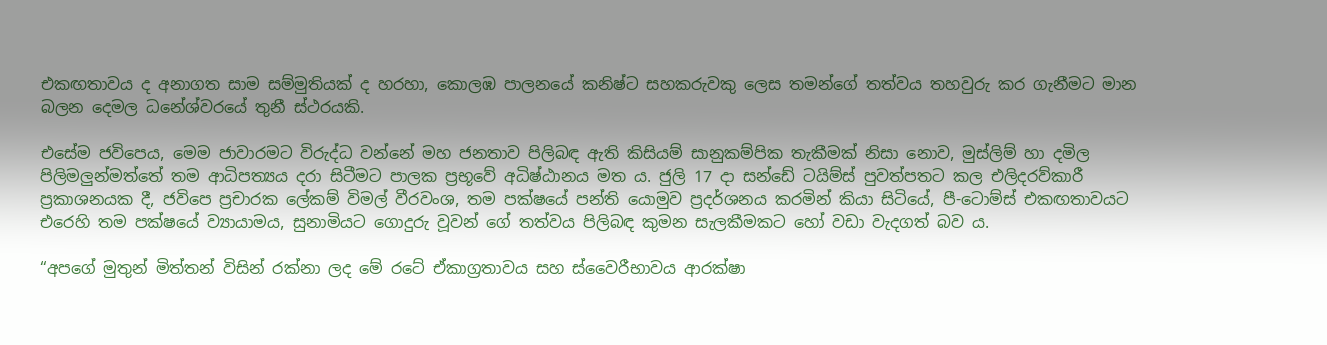එකඟතාවය ද අනාගත සාම සම්මුතියක් ද හරහා, කොලඹ පාලනයේ කනිෂ්ට සහකරුවකු ලෙස තමන්ගේ තත්වය තහවුරු කර ගැනීමට මාන බලන දෙමල ධනේශ්වරයේ තුනී ස්ථරයකි.

එසේම ජවිපෙය, මෙම ජාවාරමට විරුද්ධ වන්නේ මහ ජනතාව පිලිබඳ ඇති කිසියම් සානුකම්පික තැකීමක් නිසා නොව, මුස්ලිම් හා දමිල පිලිමලුන්මත්තේ තම ආධිපත්‍යය දරා සිටීමට පාලක ප්‍රභූවේ අධිෂ්ඨානය මත ය. ජුලි 17 දා සන්ඩේ ටයිම්ස් පුවත්පතට කල එලිදරව්කාරී ප්‍රකාශනයක දී, ජවිපෙ ප්‍රචාරක ලේකම් විමල් වීරවංශ, තම පක්ෂයේ පන්ති යොමුව ප්‍රදර්ශනය කරමින් කියා සිටියේ, පී-ටොම්ස් එකඟතාවයට එරෙහි තම පක්ෂයේ ව්‍යායාමය, සුනාමියට ගොදුරු වූවන් ගේ තත්වය පිලිබඳ කුමන සැලකීමකට හෝ වඩා වැදගත් බව ය.

“අපගේ මුතුන් මිත්තන් විසින් රක්නා ලද මේ රටේ ඒකාග්‍රතාවය සහ ස්වෛරීභාවය ආරක්ෂා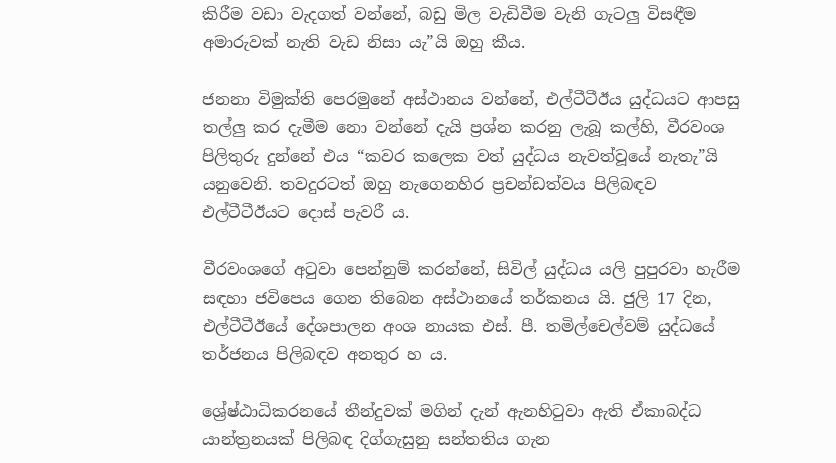කිරීම වඩා වැදගත් වන්නේ, බඩු මිල වැඩිවීම වැනි ගැටලු විසඳීම අමාරුවක් නැති වැඩ නිසා යැ”යි ඔහු කීය.

ජනනා විමුක්ති පෙරමුනේ අස්ථානය වන්නේ, එල්ටීටීඊය යුද්ධයට ආපසු තල්ලු කර දැමීම නො වන්නේ දැයි ප්‍රශ්න කරනු ලැබූ කල්හි, වීරවංශ පිලිතුරු දුන්නේ එය “කවර කලෙක වත් යුද්ධය නැවත්වූයේ නැතැ”යි යනුවෙනි. තවදුරටත් ඔහු නැගෙනහිර ප්‍රචන්ඩත්වය පිලිබඳව එල්ටීටීඊයට දොස් පැවරී ය.

වීරවංශගේ අටුවා පෙන්නුම් කරන්නේ, සිවිල් යුද්ධය යලි පුපුරවා හැරීම සඳහා ජවිපෙය ගෙන තිබෙන අස්ථානයේ තර්කනය යි. ජුලි 17 දින, එල්ටීටීඊයේ දේශපාලන අංශ නායක එස්. පී. තමිල්චෙල්වම් යුද්ධයේ තර්ජනය පිලිබඳව අනතුර හ ය.

ශ්‍රේෂ්ඨාධිකරනයේ තීන්දුවක් මගින් දැන් ඇනහිටුවා ඇති ඒකාබද්ධ යාන්ත්‍රනයක් පිලිබඳ දිග්ගැසුනු සන්තතිය ගැන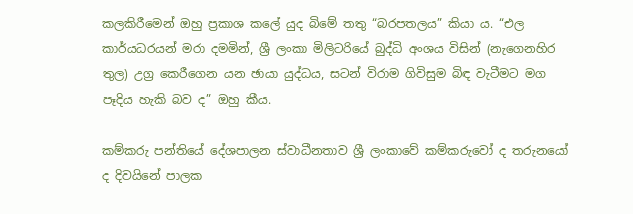කලකිරීමෙන් ඔහු ප්‍රකාශ කලේ යුද බිමේ තතු “බරපතලය” කියා ය. “එල කාර්යධරයන් මරා දමමින්, ශ්‍රී ලංකා මිලිටරියේ බුද්ධි අංශය විසින් (නැගෙනහිර තුල) උග්‍ර කෙරීගෙන යන ඡායා යුද්ධය, සටන් විරාම ගිවිසුම බිඳ වැටීමට මග පෑදිය හැකි බව ද” ඔහු කීය.

කම්කරු පන්තියේ දේශපාලන ස්වාධීනතාව ශ්‍රී ලංකාවේ කම්කරුවෝ ද තරුනයෝ ද දිවයිනේ පාලක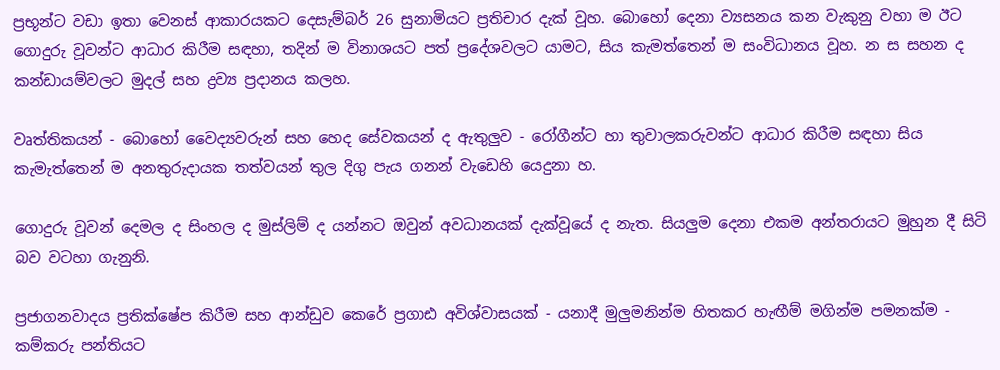ප්‍රභූන්ට වඩා ඉතා වෙනස් ආකාරයකට දෙසැම්බර් 26 සුනාමියට ප්‍රතිචාර දැක් වූහ. බොහෝ දෙනා ව්‍යසනය කන වැකුනු වහා ම ඊට ගොදුරු වූවන්ට ආධාර කිරීම සඳහා, තදින් ම විනාශයට පත් ප්‍රදේශවලට යාමට, සිය කැමත්තෙන් ම සංවිධානය වූහ. න ස සහන ද කන්ඩායම්වලට මුදල් සහ ද්‍රව්‍ය ප්‍රදානය කලහ.

වෘත්තිකයන් - බොහෝ වෛද්‍යවරුන් සහ හෙද සේවකයන් ද ඇතුලුව - රෝගීන්ට හා තුවාලකරුවන්ට ආධාර කිරීම සඳහා සිය කැමැත්තෙන් ම අනතුරුදායක තත්වයන් තුල දිගු පැය ගනන් වැඩෙහි යෙදුනා හ.

ගොදුරු වූවන් දෙමල ද සිංහල ද මුස්ලිම් ද යන්නට ඔවුන් අවධානයක් දැක්වූයේ ද නැත. සියලුම දෙනා එකම අන්තරායට මුහුන දී සිටි බව වටහා ගැනුනි.

ප්‍රජාගනවාදය ප්‍රතික්ෂේප කිරීම සහ ආන්ඩුව කෙරේ ප්‍රගාඪ අවිශ්වාසයක් - යනාදී මුලුමනින්ම හිතකර හැඟීම් මගින්ම පමනක්ම - කම්කරු පන්තියට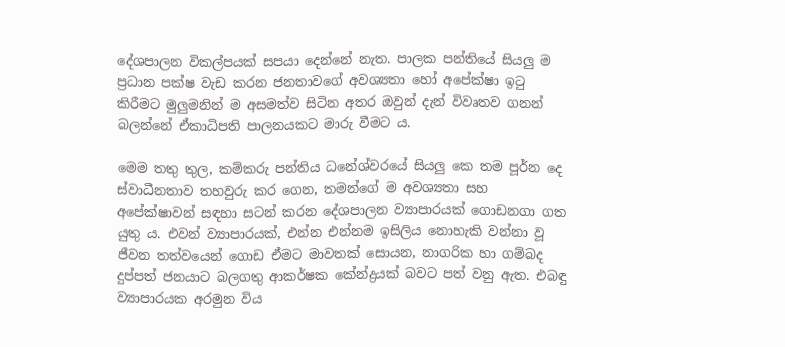දේශපාලන විකල්පයක් සපයා දෙන්නේ නැත. පාලක පන්තියේ සියලු ම ප්‍රධාන පක්ෂ වැඩ කරන ජනතාවගේ අවශ්‍යතා හෝ අපේක්ෂා ඉටු කිරීමට මුලුමනින් ම අසමත්ව සිටින අතර ඔවුන් දැන් විවෘතව ගනන් බලන්නේ ඒකාධිපති පාලනයකට මාරු වීමට ය.

මෙම තතු තුල, කම්කරු පන්තිය ධනේශ්වරයේ සියලු කෙ තම පූර්න දෙ ස්වාධීනතාව තහවුරු කර ගෙන, තමන්ගේ ම අවශ්‍යතා සහ අපේක්ෂාවන් සඳහා සටන් කරන දේශපාලන ව්‍යාපාරයක් ගොඩනගා ගත යුතු ය. එවන් ව්‍යාපාරයක්, එන්න එන්නම ඉසිලිය නොහැකි වන්නා වූ ජීවන තත්වයෙන් ගොඩ ඒමට මාවතක් සොයන, නාගරික හා ගම්බද දුප්පත් ජනයාට බලගතු ආකර්ෂක කේන්ද්‍රයක් බවට පත් වනු ඇත. එබඳු ව්‍යාපාරයක අරමුන විය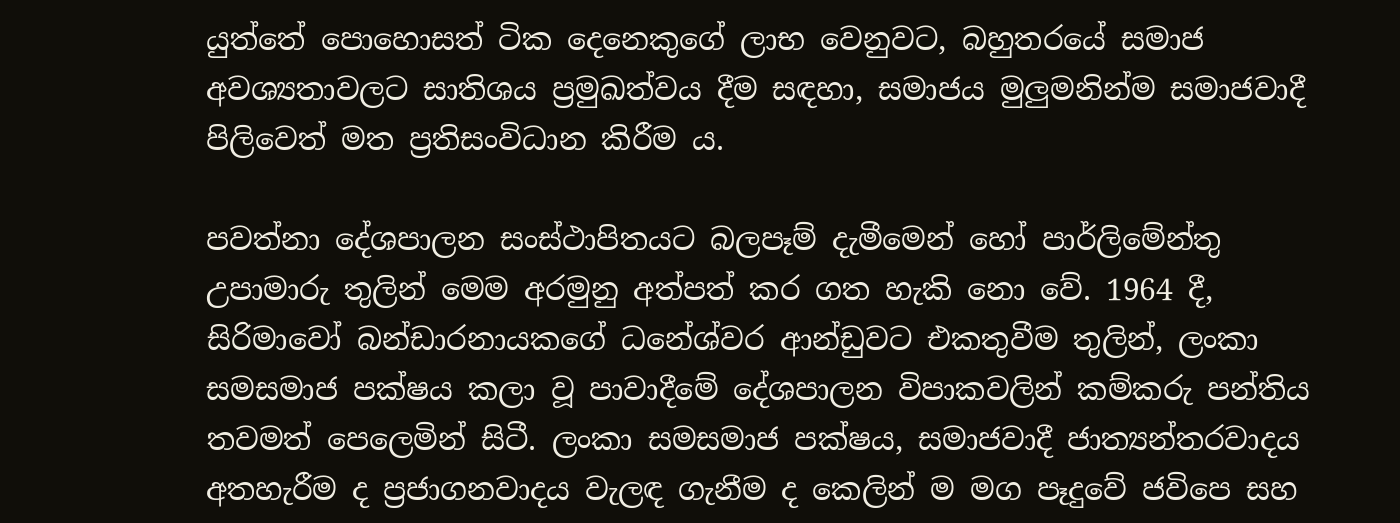යුත්තේ පොහොසත් ටික දෙනෙකුගේ ලාභ වෙනුවට, බහුතරයේ සමාජ අවශ්‍යතාවලට සාතිශය ප්‍රමුඛත්වය දීම සඳහා, සමාජය මුලුමනින්ම සමාජවාදී පිලිවෙත් මත ප්‍රතිසංවිධාන කිරීම ය.

පවත්නා දේශපාලන සංස්ථාපිතයට බලපෑම් දැමීමෙන් හෝ පාර්ලිමේන්තු උපාමාරු තුලින් මෙම අරමුනු අත්පත් කර ගත හැකි නො වේ. 1964 දී, සිරිමාවෝ බන්ඩාරනායකගේ ධනේශ්වර ආන්ඩුවට එකතුවීම තුලින්, ලංකා සමසමාජ පක්ෂය කලා වූ පාවාදීමේ දේශපාලන විපාකවලින් කම්කරු පන්තිය තවමත් පෙලෙමින් සිටී. ලංකා සමසමාජ පක්ෂය, සමාජවාදී ජාත්‍යන්තරවාදය අතහැරීම ද ප්‍රජාගනවාදය වැලඳ ගැනීම ද කෙලින් ම මග පෑදුවේ ජවිපෙ සහ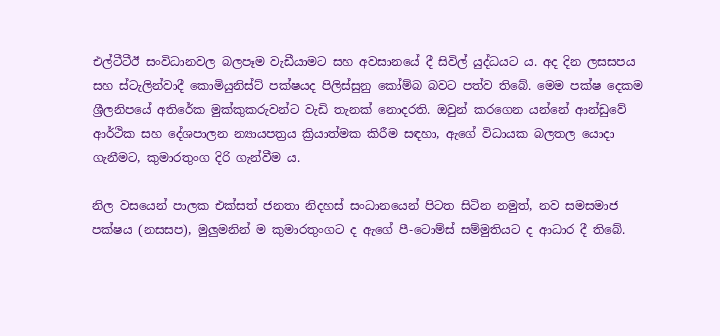එල්ටීටීඊ සංවිධානවල බලපෑම වැඩීයාමට සහ අවසානයේ දී සිවිල් යුද්ධයට ය. අද දින ලසසපය සහ ස්ටැලින්වාදී කොමියුනිස්ට් පක්ෂයද පිලිස්සුනු කෝම්බ බවට පත්ව තිබේ. මෙම පක්ෂ දෙකම ශ්‍රීලනිපයේ අතිරේක මුක්කුකරුවන්ට වැඩි තැනක් නොදරති. ඔවුන් කරගෙන යන්නේ ආන්ඩුවේ ආර්ථික සහ දේශපාලන න්‍යායපත්‍රය ක්‍රියාත්මක කිරීම සඳහා, ඇගේ විධායක බලතල යොදා ගැනීමට, කුමාරතුංග දිරි ගැන්වීම ය.

නිල වසයෙන් පාලක එක්සත් ජනතා නිදහස් සංධානයෙන් පිටත සිටින නමුත්, නව සමසමාජ පක්ෂය (නසසප), මුලුමනින් ම කුමාරතුංගට ද ඇගේ පී-ටොම්ස් සම්මුතියට ද ආධාර දී තිබේ.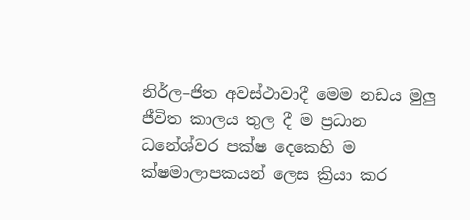නිර්ල–ජිත අවස්ථාවාදී මෙම නඩය මුලු ජීවිත කාලය තුල දී ම ප්‍රධාන ධනේශ්වර පක්ෂ දෙකෙහි ම ක්ෂමාලාපකයන් ලෙස ක්‍රියා කර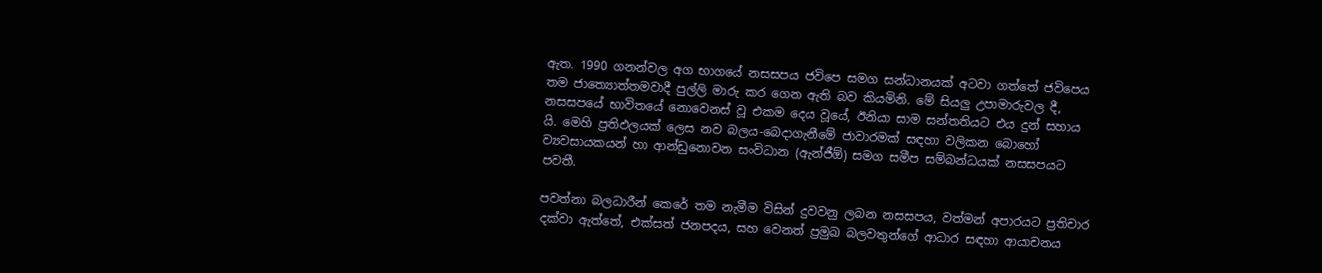ඇත. 1990 ගනන්වල අග භාගයේ නසසපය ජවිපෙ සමග සන්ධානයක් අටවා ගත්තේ ජවිපෙය තම ජාත්‍යොත්තමවාදී පුල්ලි මාරු කර ගෙන ඇති බව කියමිනි. මේ සියලු උපාමාරුවල දී, නසසපයේ භාවිතයේ නොවෙනස් වූ එකම දෙය වූයේ, ඊනියා සාම සන්තතියට එය දුන් සහාය යි. මෙහි ප්‍රතිඵලයක් ලෙස නව බලය-බෙදාගැනීමේ ජාවාරමක් සඳහා වලිකන බොහෝ ව්‍යවසායකයන් හා ආන්ඩුනොවන සංවිධාන (ඇන්ජීඕ) සමග සමීප සම්බන්ධයක් නසසපයට පවතී.

පවත්නා බලධාරීන් කෙරේ තම නැමීම විසින් දුවවනු ලබන නසසපය, වත්මන් අපාරයට ප්‍රතිචාර දක්වා ඇත්තේ, එක්සත් ජනපදය, සහ වෙනත් ප්‍රමුඛ බලවතුන්ගේ ආධාර සඳහා ආයාචනය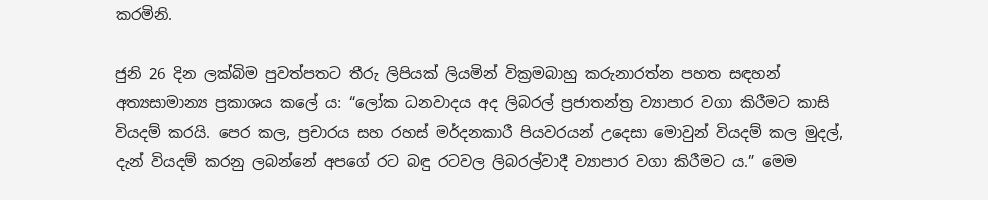කරමිනි.

ජුනි 26 දින ලක්බිම පුවත්පතට තීරු ලිපියක් ලියමින් වික්‍රමබාහු කරුනාරත්න පහත සඳහන් අත්‍යසාමාන්‍ය ප්‍රකාශය කලේ ය: “ලෝක ධනවාදය අද ලිබරල් ප්‍රජාතන්ත්‍ර ව්‍යාපාර වගා කිරීමට කාසි වියදම් කරයි. පෙර කල, ප්‍රචාරය සහ රහස් මර්දනකාරී පියවරයන් උදෙසා මොවුන් වියදම් කල මුදල්, දැන් වියදම් කරනු ලබන්නේ අපගේ රට බඳු රටවල ලිබරල්වාදී ව්‍යාපාර වගා කිරීමට ය.” මෙම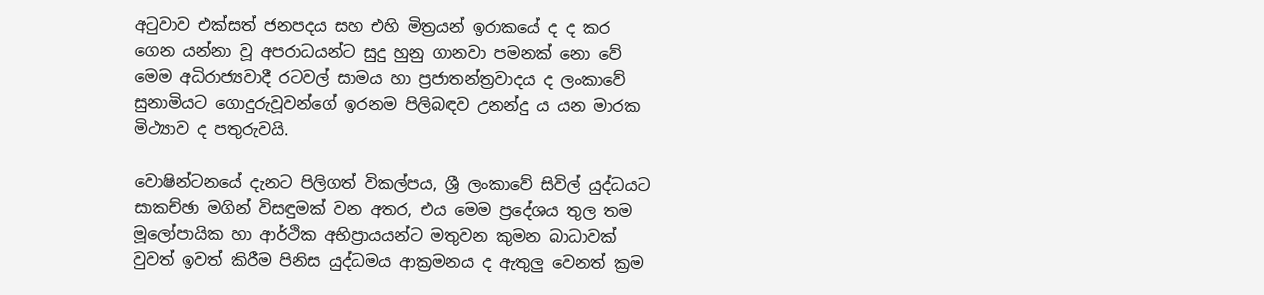අටුවාව එක්සත් ජනපදය සහ එහි මිත්‍රයන් ඉරාකයේ ද ද කර ගෙන යන්නා වූ අපරාධයන්ට සුදු හුනු ගානවා පමනක් නො වේ මෙම අධිරාජ්‍යවාදී රටවල් සාමය හා ප්‍රජාතන්ත්‍රවාදය ද ලංකාවේ සුනාමියට ගොදුරුවූවන්ගේ ඉරනම පිලිබඳව උනන්දු ය යන මාරක මිථ්‍යාව ද පතුරුවයි.

වොෂින්ටනයේ දැනට පිලිගත් විකල්පය, ශ්‍රී ලංකාවේ සිවිල් යුද්ධයට සාකච්ඡා මගින් විසඳුමක් වන අතර, එය මෙම ප්‍රදේශය තුල තම මූලෝපායික හා ආර්ථික අභිප්‍රායයන්ට මතුවන කුමන බාධාවක් වුවත් ඉවත් කිරීම පිනිස යුද්ධමය ආක්‍රමනය ද ඇතුලු වෙනත් ක්‍රම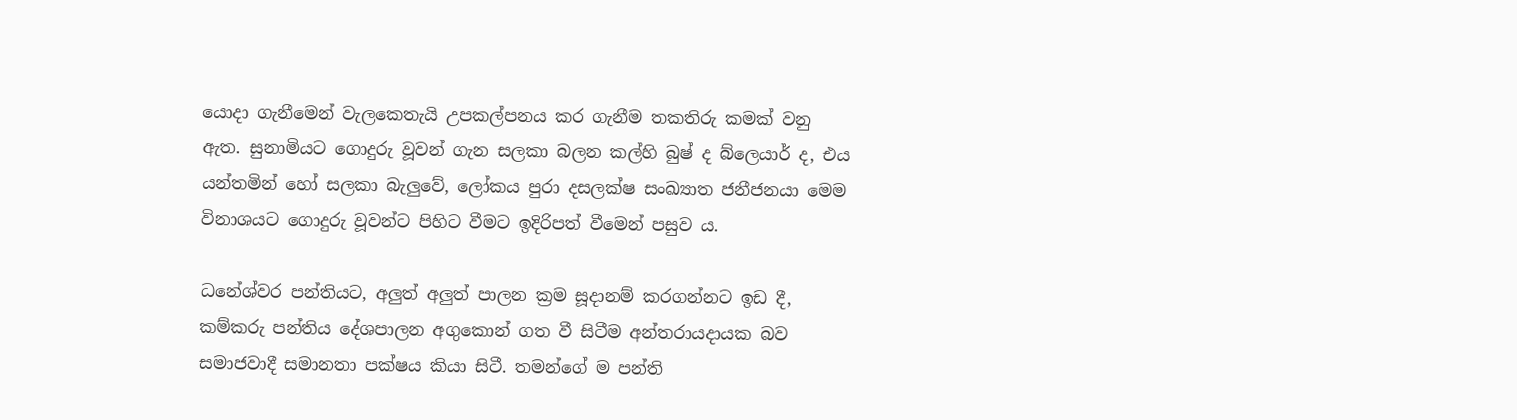යොදා ගැනීමෙන් වැලකෙතැයි උපකල්පනය කර ගැනීම තකතිරු කමක් වනු ඇත. සුනාමියට ගොදුරු වූවන් ගැන සලකා බලන කල්හි බුෂ් ද බ්ලෙයාර් ද, එය යන්තමින් හෝ සලකා බැලුවේ, ලෝකය පුරා දසලක්ෂ සංඛ්‍යාත ජනීජනයා මෙම විනාශයට ගොදුරු වූවන්ට පිහිට වීමට ඉදිරිපත් වීමෙන් පසුව ය.

ධනේශ්වර පන්තියට, අලුත් අලුත් පාලන ක්‍රම සූදානම් කරගන්නට ඉඩ දී, කම්කරු පන්තිය දේශපාලන අගුකොන් ගත වී සිටීම අන්තරායදායක බව සමාජවාදී සමානතා පක්ෂය කියා සිටී. තමන්ගේ ම පන්ති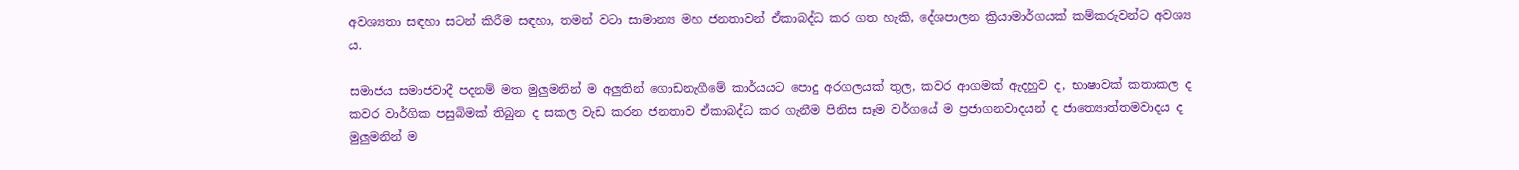අවශ්‍යතා සඳහා සටන් කිරීම සඳහා, තමන් වටා සාමාන්‍ය මහ ජනතාවන් ඒකාබද්ධ කර ගත හැකි, දේශපාලන ක්‍රියාමාර්ගයක් කම්කරුවන්ට අවශ්‍ය ය.

සමාජය සමාජවාදී පදනම් මත මුලුමනින් ම අලුතින් ගොඩනැගීමේ කාර්යයට පොදු අරගලයක් තුල, කවර ආගමක් ඇදහුව ද, භාෂාවක් කතාකල ද කවර වාර්ගික පසුබිමක් තිබුන ද සකල වැඩ කරන ජනතාව ඒකාබද්ධ කර ගැනීම පිනිස සෑම වර්ගයේ ම ප්‍රජාගනවාදයන් ද ජාත්‍යොත්තමවාදය ද මුලුමනින් ම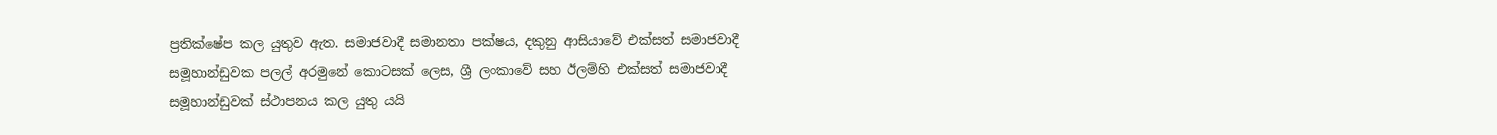ප්‍රතික්ෂේප කල යුතුව ඇත. සමාජවාදී සමානතා පක්ෂය, දකුනු ආසියාවේ එක්සත් සමාජවාදී සමූහාන්ඩුවක පලල් අරමුනේ කොටසක් ලෙස, ශ්‍රී ලංකාවේ සහ ඊලම්හි එක්සත් සමාජවාදී සමූහාන්ඩුවක් ස්ථාපනය කල යුතු යයි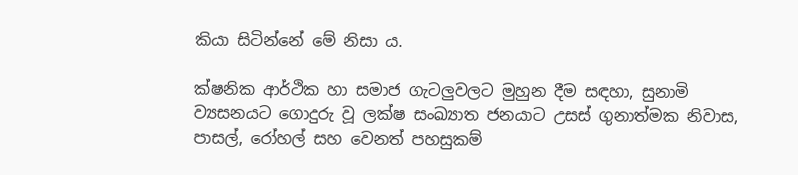කියා සිටින්නේ මේ නිසා ය.

ක්ෂනික ආර්ථික හා සමාජ ගැටලුවලට මුහුන දීම සඳහා, සුනාමි ව්‍යසනයට ගොදුරු වූ ලක්ෂ සංඛ්‍යාත ජනයාට උසස් ගුනාත්මක නිවාස, පාසල්, රෝහල් සහ වෙනත් පහසුකම්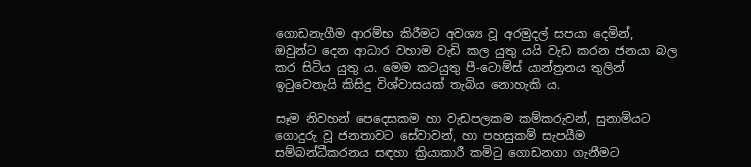ගොඩනැගීම ආරම්භ කිරීමට අවශ්‍ය වූ අරමුදල් සපයා දෙමින්, ඔවුන්ට දෙන ආධාර වහාම වැඩි කල යුතු යයි වැඩ කරන ජනයා බල කර සිටිය යුතු ය. මෙම කටයුතු පී-ටොම්ස් යාන්ත්‍රනය තුලින් ඉටුවෙතැයි කිසිදු විශ්වාසයක් තැබිය නොහැකි ය.

සෑම නිවහන් පෙදෙසකම හා වැඩපලකම කම්කරුවන්, සුනාමියට ගොදුරු වූ ජනතාවට සේවාවන්, හා පහසුකම් සැපයීම සම්බන්ධීකරනය සඳහා ක්‍රියාකාරී කමිටු ගොඩනගා ගැනීමට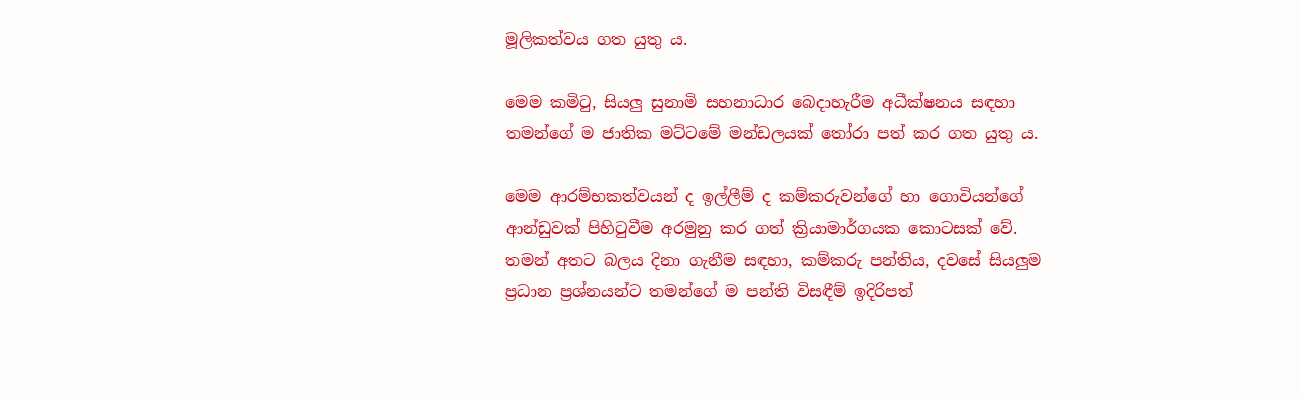මූලිකත්වය ගත යුතු ය.

මෙම කමිටු, සියලු සුනාමි සහනාධාර බෙදාහැරීම අධීක්ෂනය සඳහා තමන්ගේ ම ජාතික මට්ටමේ මන්ඩලයක් තෝරා පත් කර ගත යුතු ය.

මෙම ආරම්භකත්වයන් ද ඉල්ලීම් ද කම්කරුවන්ගේ හා ගොවියන්ගේ ආන්ඩුවක් පිහිටුවීම අරමුනු කර ගත් ක්‍රියාමාර්ගයක කොටසක් වේ. තමන් අතට බලය දිනා ගැනීම සඳහා, කම්කරු පන්තිය, දවසේ සියලුම ප්‍රධාන ප්‍රශ්නයන්ට තමන්ගේ ම පන්ති විසඳීම් ඉදිරිපත්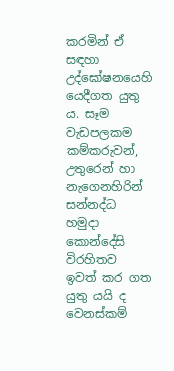කරමින් ඒ සඳහා උද්ඝෝෂනයෙහි යෙදීගත යුතු ය. සෑම වැඩපලකම කම්කරුවන්, උතුරෙන් හා නැගෙනහිරින් සන්නද්ධ හමුදා කොන්දේසි විරහිතව ඉවත් කර ගත යුතු යයි ද වෙනස්කම්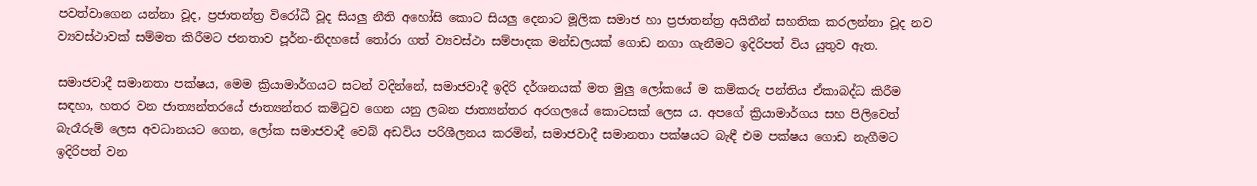පවත්වාගෙන යන්නා වූද, ප්‍රජාතන්ත්‍ර විරෝධී වූද සියලු නීති අහෝසි කොට සියලු දෙනාට මූලික සමාජ හා ප්‍රජාතන්ත්‍ර අයිතීන් සහතික කරලන්නා වූද නව ව්‍යවස්ථාවක් සම්මත කිරීමට ජනතාව පූර්න-නිදහසේ තෝරා ගත් ව්‍යවස්ථා සම්පාදක මන්ඩලයක් ගොඩ නගා ගැනීමට ඉදිරිපත් විය යුතුව ඇත.

සමාජවාදී සමානතා පක්ෂය, මෙම ක්‍රියාමාර්ගයට සටන් වදින්නේ, සමාජවාදී ඉදිරි දර්ශනයක් මත මුලු ලෝකයේ ම කම්කරු පන්තිය ඒකාබද්ධ කිරීම සඳහා, හතර වන ජාත්‍යන්තරයේ ජාත්‍යන්තර කමිටුව ගෙන යනු ලබන ජාත්‍යන්තර අරගලයේ කොටසක් ලෙස ය. අපගේ ක්‍රියාමාර්ගය සහ පිලිවෙත් බැරෑරුම් ලෙස අවධානයට ගෙන, ලෝක සමාජවාදී වෙබ් අඩවිය පරිශීලනය කරමින්, සමාජවාදී සමානතා පක්ෂයට බැඳී එම පක්ෂය ගොඩ නැගීමට ඉදිරිපත් වන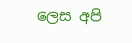ලෙස අපි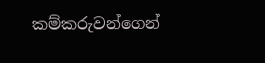කම්කරුවන්ගෙන්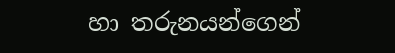හා තරුනයන්ගෙන්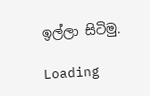ඉල්ලා සිටිමු.

Loading